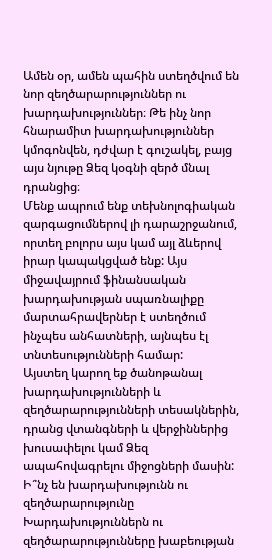Ամեն օր, ամեն պահին ստեղծվում են նոր զեղծարարություններ ու խարդախություններ։ Թե ինչ նոր հնարամիտ խարդախություններ կմոգոնվեն, դժվար է գուշակել, բայց այս նյութը Ձեզ կօգնի զերծ մնալ դրանցից։
Մենք ապրում ենք տեխնոլոգիական զարգացումներով լի դարաշրջանում, որտեղ բոլորս այս կամ այլ ձևերով իրար կապակցված ենք: Այս միջավայրում ֆինանսական խարդախության սպառնալիքը մարտահրավերներ է ստեղծում ինչպես անհատների, այնպես էլ տնտեսությունների համար:
Այստեղ կարող եք ծանոթանալ խարդախությունների և զեղծարարությունների տեսակներին, դրանց վտանգների և վերջիններից խուսափելու կամ Ձեզ ապահովագրելու միջոցների մասին:
Ի՞նչ են խարդախությունն ու զեղծարարությունը
Խարդախություններն ու զեղծարարությունները խաբեության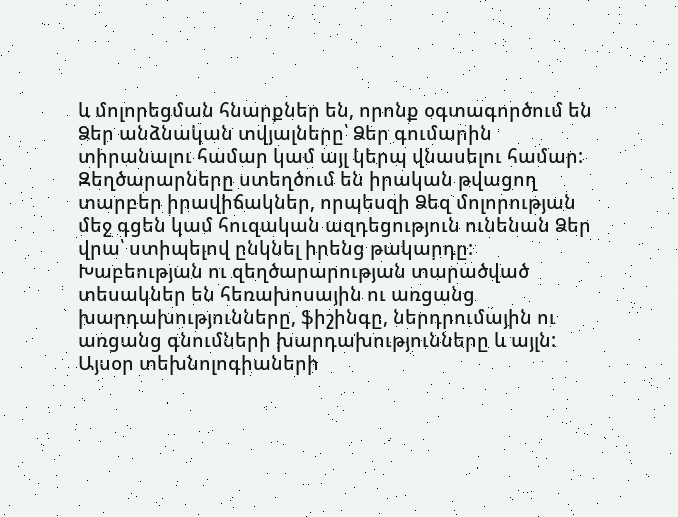և մոլորեցման հնարքներ են, որոնք օգտագործում են Ձեր անձնական տվյալները՝ Ձեր գումարին տիրանալու համար կամ այլ կերպ վնասելու համար: Զեղծարարները ստեղծում են իրական թվացող տարբեր իրավիճակներ, որպեսզի Ձեզ մոլորության մեջ գցեն կամ հուզական ազդեցություն ունենան Ձեր վրա՝ ստիպելով ընկնել իրենց թակարդը: Խաբեության ու զեղծարարության տարածված տեսակներ են հեռախոսային ու առցանց խարդախությունները, ֆիշինգը, ներդրումային ու առցանց գնումների խարդախությունները և այլն:
Այսօր տեխնոլոգիաների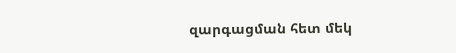զարգացման հետ մեկ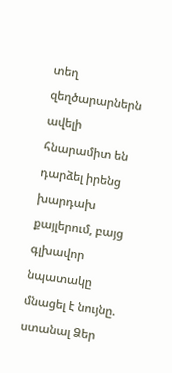տեղ զեղծարարներն ավելի հնարամիտ են դարձել իրենց խարդախ քայլերում, բայց գլխավոր նպատակը մնացել է նույնը. ստանալ Ձեր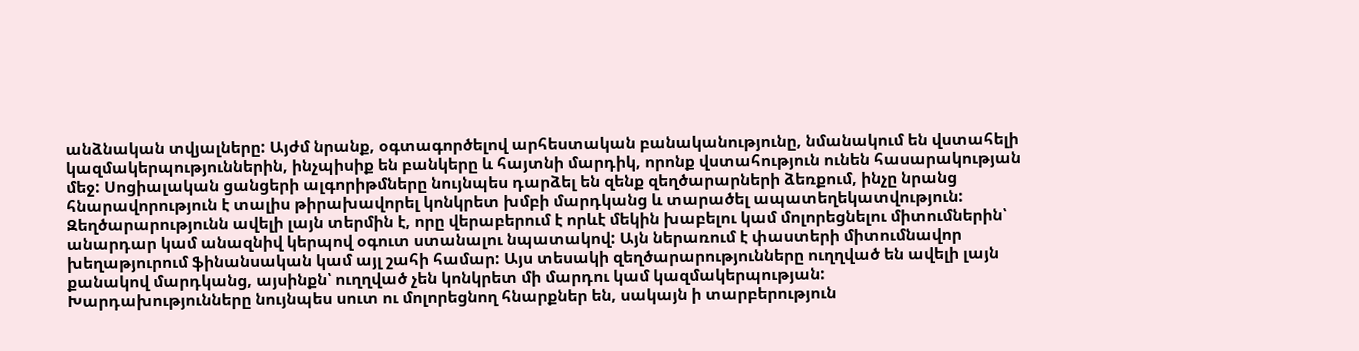անձնական տվյալները: Այժմ նրանք, օգտագործելով արհեստական բանականությունը, նմանակում են վստահելի կազմակերպություններին, ինչպիսիք են բանկերը և հայտնի մարդիկ, որոնք վստահություն ունեն հասարակության մեջ: Սոցիալական ցանցերի ալգորիթմները նույնպես դարձել են զենք զեղծարարների ձեռքում, ինչը նրանց հնարավորություն է տալիս թիրախավորել կոնկրետ խմբի մարդկանց և տարածել ապատեղեկատվություն:
Զեղծարարությունն ավելի լայն տերմին է, որը վերաբերում է որևէ մեկին խաբելու կամ մոլորեցնելու միտումներին՝ անարդար կամ անազնիվ կերպով օգուտ ստանալու նպատակով: Այն ներառում է փաստերի միտումնավոր խեղաթյուրում ֆինանսական կամ այլ շահի համար: Այս տեսակի զեղծարարությունները ուղղված են ավելի լայն քանակով մարդկանց, այսինքն՝ ուղղված չեն կոնկրետ մի մարդու կամ կազմակերպության:
Խարդախությունները նույնպես սուտ ու մոլորեցնող հնարքներ են, սակայն ի տարբերություն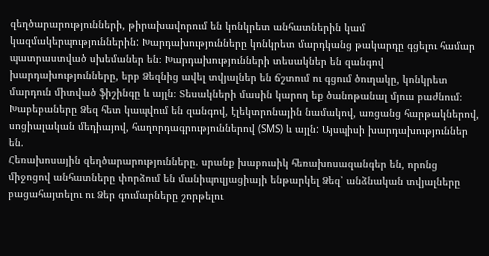զեղծարարությունների, թիրախավորում են կոնկրետ անհատներին կամ կազմակերպություններին: Խարդախությունները կոնկրետ մարդկանց թակարդը գցելու համար պատրաստված սխեմաներ են։ Խարդախությունների տեսակներ են զանգով խարդախությունները, երբ Ձեզնից ավել տվյալներ են ճշտում ու գցում ծուղակը, կոնկրետ մարդուն միտված ֆիշինգը և այլն։ Տեսակների մասին կարող եք ծանոթանալ մյուս բաժնում։
Խաբեբաները Ձեզ հետ կապվում են զանգով, էլեկտրոնային նամակով, առցանց հարթակներով, սոցիալական մեդիայով, հաղորդագրություններով (SMS) և այլն: Այսպիսի խարդախություններ են.
Հեռախոսային զեղծարարությունները. սրանք խաբուսիկ հեռախոսազանգեր են, որոնց միջոցով անհատները փորձում են մանիպուլյացիայի ենթարկել Ձեզ՝ անձնական տվյալները բացահայտելու ու Ձեր գումարները շորթելու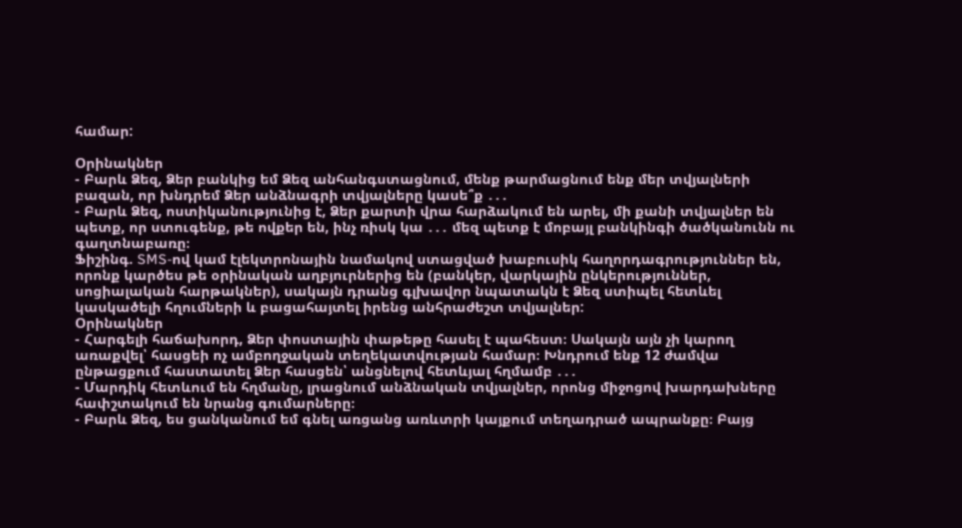համար:

Օրինակներ
- Բարև Ձեզ, Ձեր բանկից եմ Ձեզ անհանգստացնում, մենք թարմացնում ենք մեր տվյալների բազան, որ խնդրեմ Ձեր անձնագրի տվյալները կասե՞ք ․․․
- Բարև Ձեզ, ոստիկանությունից է, Ձեր քարտի վրա հարձակում են արել, մի քանի տվյալներ են պետք, որ ստուգենք, թե ովքեր են, ինչ ռիսկ կա ․․․ մեզ պետք է մոբայլ բանկինգի ծածկանունն ու գաղտնաբառը։
Ֆիշինգ. SMS-ով կամ էլեկտրոնային նամակով ստացված խաբուսիկ հաղորդագրություններ են, որոնք կարծես թե օրինական աղբյուրներից են (բանկեր, վարկային ընկերություններ, սոցիալական հարթակներ), սակայն դրանց գլխավոր նպատակն է Ձեզ ստիպել հետևել կասկածելի հղումների և բացահայտել իրենց անհրաժեշտ տվյալներ:
Օրինակներ
- Հարգելի հաճախորդ, Ձեր փոստային փաթեթը հասել է պահեստ։ Սակայն այն չի կարող առաքվել՝ հասցեի ոչ ամբողջական տեղեկատվության համար։ Խնդրում ենք 12 ժամվա ընթացքում հաստատել Ձեր հասցեն՝ անցնելով հետևյալ հղմամբ ․․․
- Մարդիկ հետևում են հղմանը, լրացնում անձնական տվյալներ, որոնց միջոցով խարդախները հափշտակում են նրանց գումարները։
- Բարև Ձեզ, ես ցանկանում եմ գնել առցանց առևտրի կայքում տեղադրած ապրանքը։ Բայց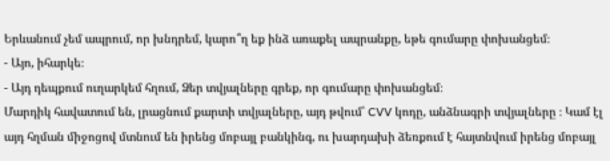Երևանում չեմ ապրում, որ խնդրեմ, կարո՞ղ եք ինձ առաքել ապրանքը, եթե գումարը փոխանցեմ։
- Այո, իհարկե։
- Այդ դեպքում ուղարկեմ հղում, Ձեր տվյալները գրեք, որ գումարը փոխանցեմ։
Մարդիկ հավատում են, լրացնում քարտի տվյալները, այդ թվում՝ CVV կոդը, անձնագրի տվյալները ։ Կամ էլ այդ հղման միջոցով մտնում են իրենց մոբայլ բանկինգ, ու խարդախի ձեռքում է հայտնվում իրենց մոբայլ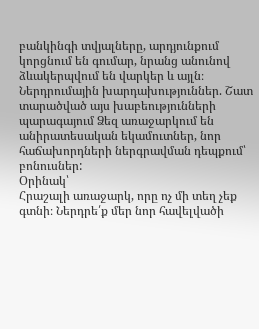բանկինգի տվյալները, արդյունքում կորցնում են գումար, նրանց անունով ձևակերպվում են վարկեր և այլն։
Ներդրումային խարդախություններ. Շատ տարածված այս խաբեությունների պարագայում Ձեզ առաջարկում են անիրատեսական եկամուտներ, նոր հաճախորդների ներգրավման դեպքում՝ բոնուսներ:
Օրինակ՝
Հրաշալի առաջարկ, որը ոչ մի տեղ չեք գտնի։ Ներդրե՛ք մեր նոր հավելվածի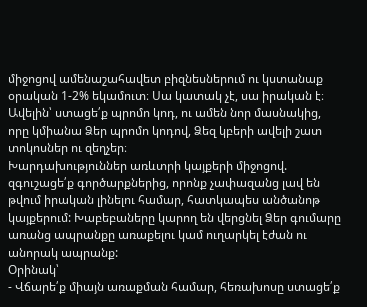միջոցով ամենաշահավետ բիզնեսներում ու կստանաք օրական 1-2% եկամուտ։ Սա կատակ չէ, սա իրական է։ Ավելին՝ ստացե՛ք պրոմո կոդ, ու ամեն նոր մասնակից, որը կմիանա Ձեր պրոմո կոդով, Ձեզ կբերի ավելի շատ տոկոսներ ու զեղչեր։
Խարդախություններ առևտրի կայքերի միջոցով. զգուշացե՛ք գործարքներից, որոնք չափազանց լավ են թվում իրական լինելու համար, հատկապես անծանոթ կայքերում: Խաբեբաները կարող են վերցնել Ձեր գումարը առանց ապրանքը առաքելու կամ ուղարկել էժան ու անորակ ապրանք:
Օրինակ՝
- Վճարե՛ք միայն առաքման համար, հեռախոսը ստացե՛ք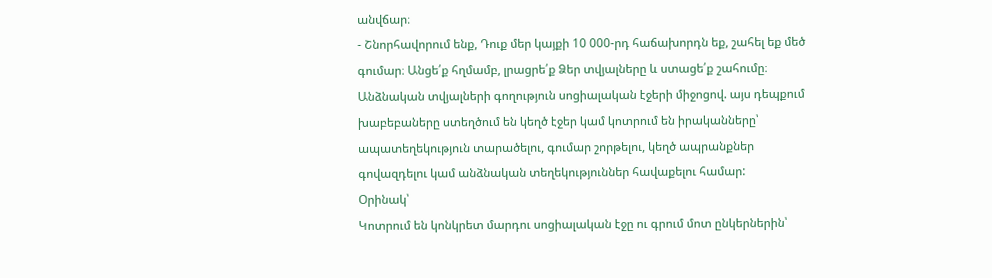անվճար։
- Շնորհավորում ենք, Դուք մեր կայքի 10 000-րդ հաճախորդն եք, շահել եք մեծ գումար։ Անցե՛ք հղմամբ, լրացրե՛ք Ձեր տվյալները և ստացե՛ք շահումը։
Անձնական տվյալների գողություն սոցիալական էջերի միջոցով. այս դեպքում խաբեբաները ստեղծում են կեղծ էջեր կամ կոտրում են իրականները՝ ապատեղեկություն տարածելու, գումար շորթելու, կեղծ ապրանքներ գովազդելու կամ անձնական տեղեկություններ հավաքելու համար:
Օրինակ՝
Կոտրում են կոնկրետ մարդու սոցիալական էջը ու գրում մոտ ընկերներին՝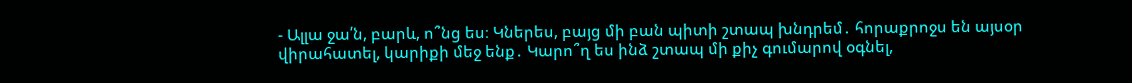- Ալլա ջա՛ն, բարև, ո՞նց ես։ Կներես, բայց մի բան պիտի շտապ խնդրեմ․ հորաքրոջս են այսօր վիրահատել, կարիքի մեջ ենք․ Կարո՞ղ ես ինձ շտապ մի քիչ գումարով օգնել,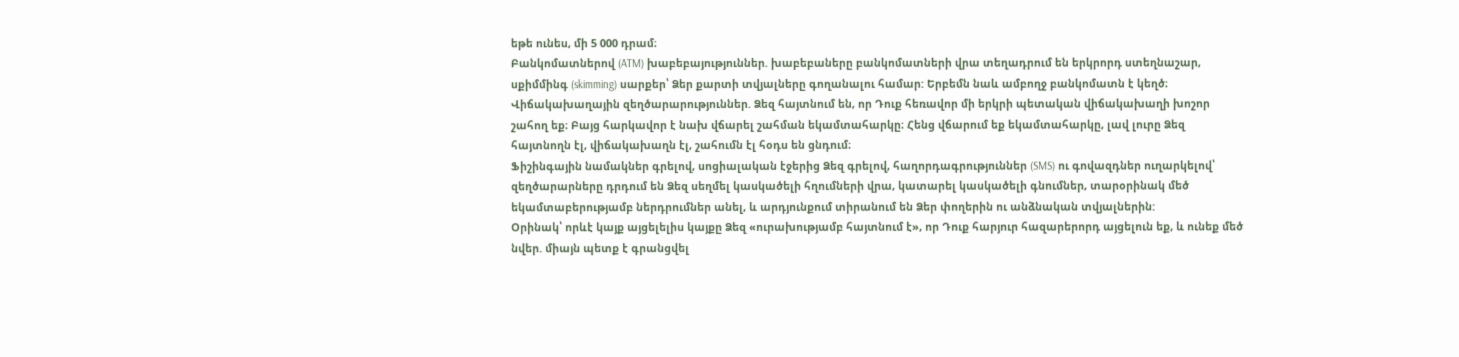եթե ունես, մի 5 000 դրամ։
Բանկոմատներով (ATM) խաբեբայություններ. խաբեբաները բանկոմատների վրա տեղադրում են երկրորդ ստեղնաշար, սքիմմինգ (skimming) սարքեր՝ Ձեր քարտի տվյալները գողանալու համար: Երբեմն նաև ամբողջ բանկոմատն է կեղծ։
Վիճակախաղային զեղծարարություններ. Ձեզ հայտնում են, որ Դուք հեռավոր մի երկրի պետական վիճակախաղի խոշոր շահող եք։ Բայց հարկավոր է նախ վճարել շահման եկամտահարկը։ Հենց վճարում եք եկամտահարկը, լավ լուրը Ձեզ հայտնողն էլ, վիճակախաղն էլ, շահումն էլ հօդս են ցնդում։
Ֆիշինգային նամակներ գրելով, սոցիալական էջերից Ձեզ գրելով, հաղորդագրություններ (SMS) ու գովազդներ ուղարկելով՝ զեղծարարները դրդում են Ձեզ սեղմել կասկածելի հղումների վրա, կատարել կասկածելի գնումներ, տարօրինակ մեծ եկամտաբերությամբ ներդրումներ անել, և արդյունքում տիրանում են Ձեր փողերին ու անձնական տվյալներին:
Օրինակ՝ որևէ կայք այցելելիս կայքը Ձեզ «ուրախությամբ հայտնում է», որ Դուք հարյուր հազարերորդ այցելուն եք, և ունեք մեծ նվեր. միայն պետք է գրանցվել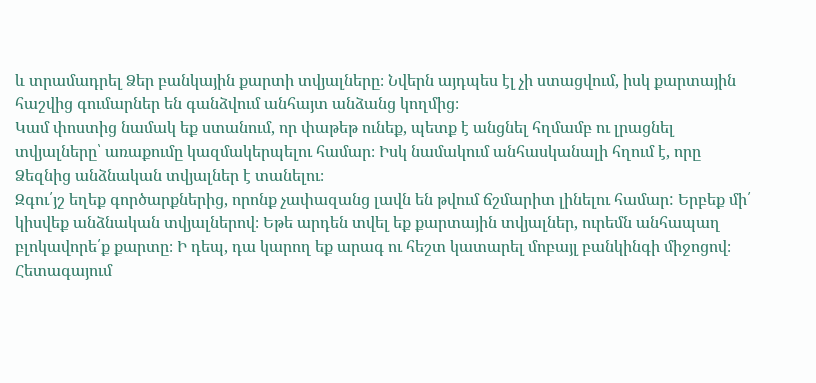և տրամադրել Ձեր բանկային քարտի տվյալները։ Նվերն այդպես էլ չի ստացվում, իսկ քարտային հաշվից գումարներ են գանձվում անհայտ անձանց կողմից։
Կամ փոստից նամակ եք ստանում, որ փաթեթ ունեք, պետք է անցնել հղմամբ ու լրացնել տվյալները՝ առաքումը կազմակերպելու համար։ Իսկ նամակում անհասկանալի հղում է, որը Ձեզնից անձնական տվյալներ է տանելու։
Զգու՛յշ եղեք գործարքներից, որոնք չափազանց լավն են թվում ճշմարիտ լինելու համար: Երբեք մի՛ կիսվեք անձնական տվյալներով։ Եթե արդեն տվել եք քարտային տվյալներ, ուրեմն անհապաղ բլոկավորե՛ք քարտը։ Ի դեպ, դա կարող եք արագ ու հեշտ կատարել մոբայլ բանկինգի միջոցով։ Հետագայում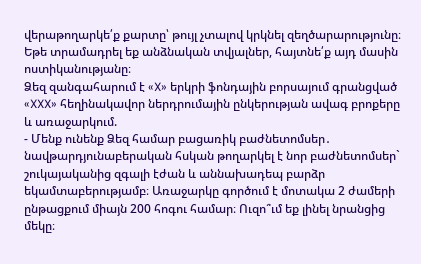վերաթողարկե՛ք քարտը՝ թույլ չտալով կրկնել զեղծարարությունը։ Եթե տրամադրել եք անձնական տվյալներ, հայտնե՛ք այդ մասին ոստիկանությանը։
Ձեզ զանգահարում է «X» երկրի ֆոնդային բորսայում գրանցված «XXX» հեղինակավոր ներդրումային ընկերության ավագ բրոքերը և առաջարկում.
- Մենք ունենք Ձեզ համար բացառիկ բաժնետոմսեր․ նավթարդյունաբերական հսկան թողարկել է նոր բաժնետոմսեր` շուկայականից զգալի էժան և աննախադեպ բարձր եկամտաբերությամբ։ Առաջարկը գործում է մոտակա 2 ժամերի ընթացքում միայն 200 հոգու համար։ Ուզո՞ւմ եք լինել նրանցից մեկը։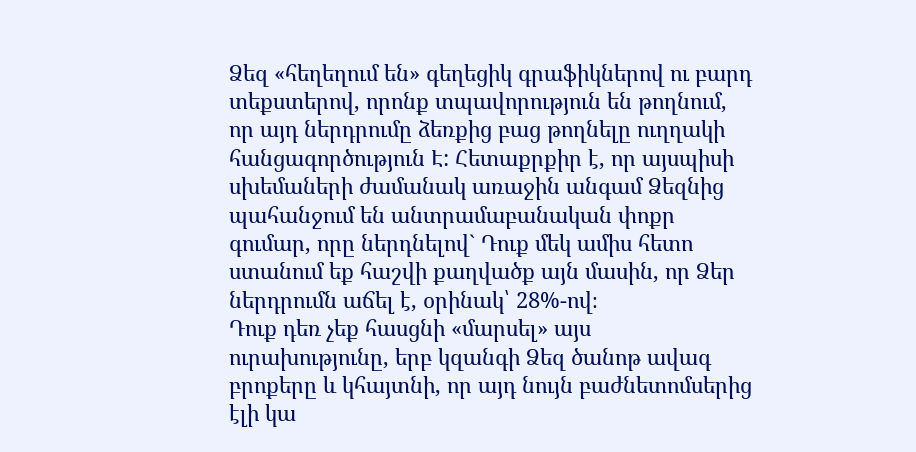Ձեզ «հեղեղում են» գեղեցիկ գրաֆիկներով ու բարդ տեքստերով, որոնք տպավորություն են թողնում, որ այդ ներդրումը ձեռքից բաց թողնելը ուղղակի հանցագործություն Է: Հետաքրքիր է, որ այսպիսի սխեմաների ժամանակ առաջին անգամ Ձեզնից պահանջում են անտրամաբանական փոքր գումար, որը ներդնելով` Դուք մեկ ամիս հետո ստանում եք հաշվի քաղվածք այն մասին, որ Ձեր ներդրումն աճել է, օրինակ՝ 28%-ով։
Դուք դեռ չեք հասցնի «մարսել» այս ուրախությունը, երբ կզանգի Ձեզ ծանոթ ավագ բրոքերը և կհայտնի, որ այդ նույն բաժնետոմսերից էլի կա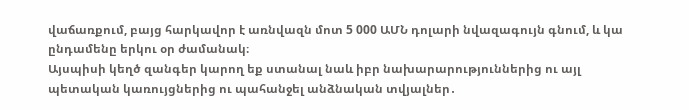վաճառքում, բայց հարկավոր է առնվազն մոտ 5 000 ԱՄՆ դոլարի նվազագույն գնում, և կա ընդամենը երկու օր ժամանակ։
Այսպիսի կեղծ զանգեր կարող եք ստանալ նաև իբր նախարարություններից ու այլ պետական կառույցներից ու պահանջել անձնական տվյալներ․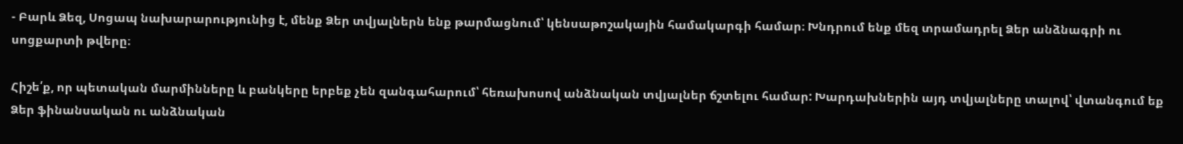- Բարև Ձեզ, Սոցապ նախարարությունից է, մենք Ձեր տվյալներն ենք թարմացնում՝ կենսաթոշակային համակարգի համար։ Խնդրում ենք մեզ տրամադրել Ձեր անձնագրի ու սոցքարտի թվերը։

Հիշե՛ք, որ պետական մարմինները և բանկերը երբեք չեն զանգահարում՝ հեռախոսով անձնական տվյալներ ճշտելու համար: Խարդախներին այդ տվյալները տալով՝ վտանգում եք Ձեր ֆինանսական ու անձնական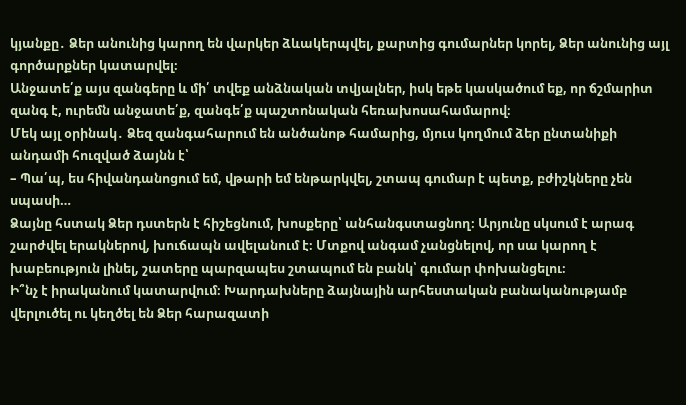կյանքը․ Ձեր անունից կարող են վարկեր ձևակերպվել, քարտից գումարներ կորել, Ձեր անունից այլ գործարքներ կատարվել։
Անջատե՛ք այս զանգերը և մի՛ տվեք անձնական տվյալներ, իսկ եթե կասկածում եք, որ ճշմարիտ զանգ է, ուրեմն անջատե՛ք, զանգե՛ք պաշտոնական հեռախոսահամարով։
Մեկ այլ օրինակ․ Ձեզ զանգահարում են անծանոթ համարից, մյուս կողմում ձեր ընտանիքի անդամի հուզված ձայնն է՝
– Պա՛պ, ես հիվանդանոցում եմ, վթարի եմ ենթարկվել, շտապ գումար է պետք, բժիշկները չեն սպասի…
Ձայնը հստակ Ձեր դստերն է հիշեցնում, խոսքերը՝ անհանգստացնող։ Արյունը սկսում է արագ շարժվել երակներով, խուճապն ավելանում է։ Մտքով անգամ չանցնելով, որ սա կարող է խաբեություն լինել, շատերը պարզապես շտապում են բանկ՝ գումար փոխանցելու։
Ի՞նչ է իրականում կատարվում։ Խարդախները ձայնային արհեստական բանականությամբ վերլուծել ու կեղծել են Ձեր հարազատի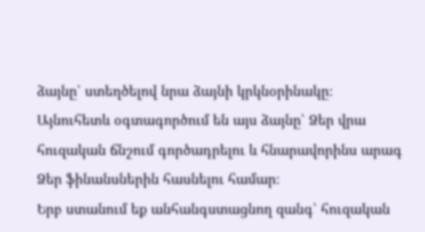ձայնը՝ ստեղծելով նրա ձայնի կրկնօրինակը։ Այնուհետև օգտագործում են այս ձայնը՝ Ձեր վրա հուզական ճնշում գործադրելու և հնարավորինս արագ Ձեր ֆինանսներին հասնելու համար։
Երբ ստանում եք անհանգստացնող զանգ՝ հուզական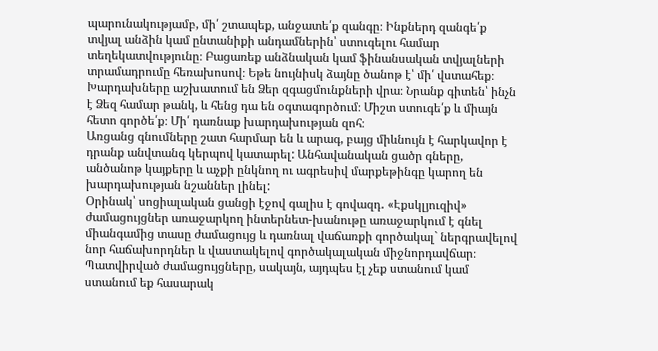պարունակությամբ, մի՛ շտապեք, անջատե՛ք զանգը։ Ինքներդ զանգե՛ք տվյալ անձին կամ ընտանիքի անդամներին՝ ստուգելու համար տեղեկատվությունը։ Բացառեք անձնական կամ ֆինանսական տվյալների տրամադրումը հեռախոսով։ Եթե նույնիսկ ձայնը ծանոթ է՝ մի՛ վստահեք։
Խարդախները աշխատում են Ձեր զգացմունքների վրա։ Նրանք գիտեն՝ ինչն է Ձեզ համար թանկ, և հենց դա են օգտագործում։ Միշտ ստուգե՛ք և միայն հետո գործե՛ք։ Մի՛ դառնաք խարդախության զոհ։
Առցանց գնումները շատ հարմար են և արագ, բայց միևնույն է հարկավոր է դրանք անվտանգ կերպով կատարել: Անհավանական ցածր գները, անծանոթ կայքերը և աչքի ընկնող ու ագրեսիվ մարքեթինգը կարող են խարդախության նշաններ լինել:
Օրինակ՝ սոցիալական ցանցի էջով գալիս է գովազդ․ «Էքսկլյուզիվ» ժամացույցներ առաջարկող ինտերնետ-խանութը առաջարկում է գնել միանգամից տասը ժամացույց և դառնալ վաճառքի գործակալ` ներգրավելով նոր հաճախորդներ և վաստակելով գործակալական միջնորդավճար։ Պատվիրված ժամացույցները, սակայն, այդպես էլ չեք ստանում կամ ստանում եք հասարակ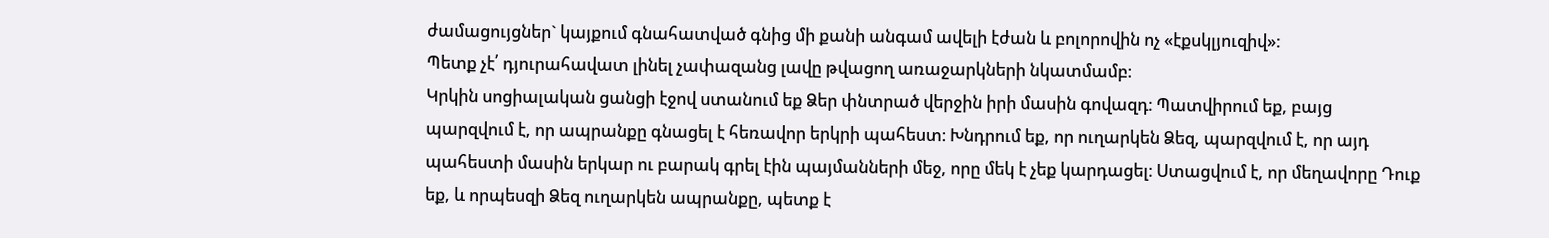ժամացույցներ` կայքում գնահատված գնից մի քանի անգամ ավելի էժան և բոլորովին ոչ «էքսկլյուզիվ»:
Պետք չէ՛ դյուրահավատ լինել չափազանց լավը թվացող առաջարկների նկատմամբ։
Կրկին սոցիալական ցանցի էջով ստանում եք Ձեր փնտրած վերջին իրի մասին գովազդ։ Պատվիրում եք, բայց պարզվում է, որ ապրանքը գնացել է հեռավոր երկրի պահեստ։ Խնդրում եք, որ ուղարկեն Ձեզ, պարզվում է, որ այդ պահեստի մասին երկար ու բարակ գրել էին պայմանների մեջ, որը մեկ է չեք կարդացել։ Ստացվում է, որ մեղավորը Դուք եք, և որպեսզի Ձեզ ուղարկեն ապրանքը, պետք է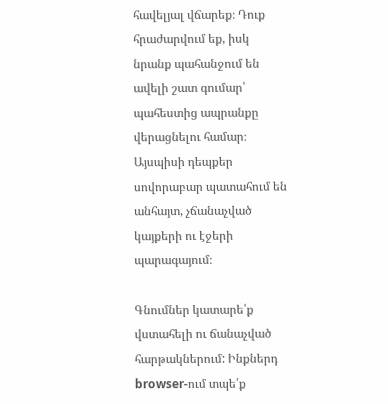հավելյալ վճարեք։ Դուք հրաժարվում եք, իսկ նրանք պահանջում են ավելի շատ գումար՝ պահեստից ապրանքը վերացնելու համար։
Այսպիսի դեպքեր սովորաբար պատահում են անհայտ, չճանաչված կայքերի ու էջերի պարագայում։

Գնումներ կատարե՛ք վստահելի ու ճանաչված հարթակներում: Ինքներդ browser-ում տպե՛ք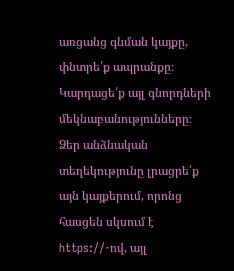առցանց գնման կայքը, փնտրե՛ք ապրանքը։ Կարդացե՛ք այլ գնորդների մեկնաբանությունները։ Ձեր անձնական տեղեկությունը լրացրե՛ք այն կայքերում, որոնց հասցեն սկսում է https://-ով, այլ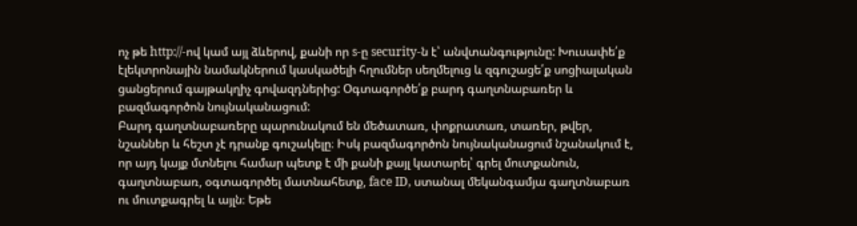ոչ թե http://-ով կամ այլ ձևերով, քանի որ s-ը security-ն է՝ անվտանգությունը: Խուսափե՛ք էլեկտրոնային նամակներում կասկածելի հղումներ սեղմելուց և զգուշացե՛ք սոցիալական ցանցերում գայթակղիչ գովազդներից: Օգտագործե՛ք բարդ գաղտնաբառեր և բազմագործոն նույնականացում:
Բարդ գաղտնաբառերը պարունակում են մեծատառ, փոքրատառ, տառեր, թվեր, նշաններ և հեշտ չէ դրանք գուշակելը։ Իսկ բազմագործոն նույնականացում նշանակում է, որ այդ կայք մտնելու համար պետք է մի քանի քայլ կատարել՝ գրել մուտքանուն, գաղտնաբառ, օգտագործել մատնահետք, face ID, ստանալ մեկանգամյա գաղտնաբառ ու մուտքագրել և այլն։ Եթե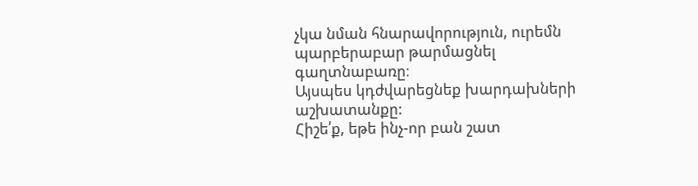չկա նման հնարավորություն, ուրեմն պարբերաբար թարմացնել գաղտնաբառը։
Այսպես կդժվարեցնեք խարդախների աշխատանքը:
Հիշե՛ք, եթե ինչ-որ բան շատ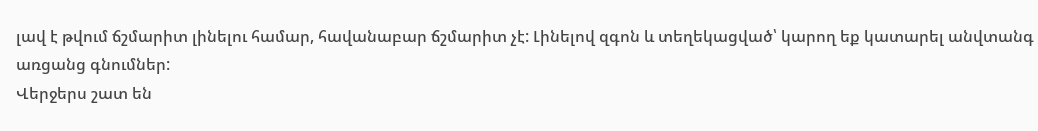լավ է թվում ճշմարիտ լինելու համար, հավանաբար ճշմարիտ չէ: Լինելով զգոն և տեղեկացված՝ կարող եք կատարել անվտանգ առցանց գնումներ:
Վերջերս շատ են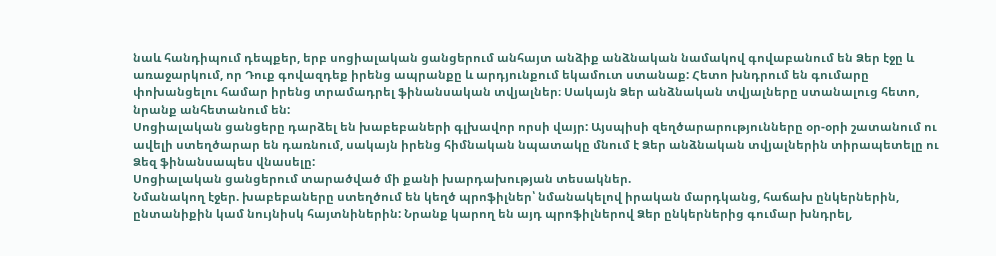նաև հանդիպում դեպքեր, երբ սոցիալական ցանցերում անհայտ անձիք անձնական նամակով գովաբանում են Ձեր էջը և առաջարկում, որ Դուք գովազդեք իրենց ապրանքը և արդյունքում եկամուտ ստանաք: Հետո խնդրում են գումարը փոխանցելու համար իրենց տրամադրել ֆինանսական տվյալներ։ Սակայն Ձեր անձնական տվյալները ստանալուց հետո, նրանք անհետանում են:
Սոցիալական ցանցերը դարձել են խաբեբաների գլխավոր որսի վայր: Այսպիսի զեղծարարությունները օր-օրի շատանում ու ավելի ստեղծարար են դառնում, սակայն իրենց հիմնական նպատակը մնում է Ձեր անձնական տվյալներին տիրապետելը ու Ձեզ ֆինանսապես վնասելը:
Սոցիալական ցանցերում տարածված մի քանի խարդախության տեսակներ.
Նմանակող էջեր. խաբեբաները ստեղծում են կեղծ պրոֆիլներ՝ նմանակելով իրական մարդկանց, հաճախ ընկերներին, ընտանիքին կամ նույնիսկ հայտնիներին: Նրանք կարող են այդ պրոֆիլներով Ձեր ընկերներից գումար խնդրել,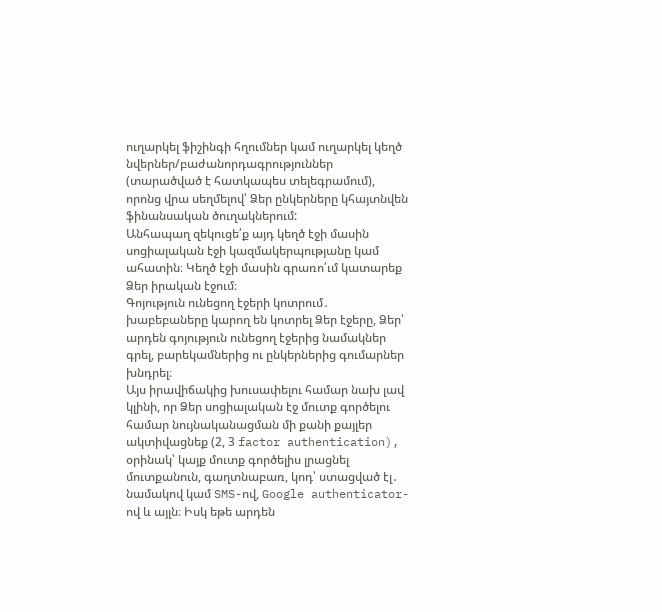ուղարկել ֆիշինգի հղումներ կամ ուղարկել կեղծ նվերներ/բաժանորդագրություններ (տարածված է հատկապես տելեգրամում), որոնց վրա սեղմելով՝ Ձեր ընկերները կհայտնվեն ֆինանսական ծուղակներում:
Անհապաղ զեկուցե՛ք այդ կեղծ էջի մասին սոցիալական էջի կազմակերպությանը կամ ահատին։ Կեղծ էջի մասին գրառո՛ւմ կատարեք Ձեր իրական էջում։
Գոյություն ունեցող էջերի կոտրում․ խաբեբաները կարող են կոտրել Ձեր էջերը, Ձեր՝ արդեն գոյություն ունեցող էջերից նամակներ գրել, բարեկամներից ու ընկերներից գումարներ խնդրել։
Այս իրավիճակից խուսափելու համար նախ լավ կլինի, որ Ձեր սոցիալական էջ մուտք գործելու համար նույնականացման մի քանի քայլեր ակտիվացնեք (2, 3 factor authentication), օրինակ՝ կայք մուտք գործելիս լրացնել մուտքանուն, գաղտնաբառ, կոդ՝ ստացված էլ․ նամակով կամ SMS-ով, Google authenticator-ով և այլն։ Իսկ եթե արդեն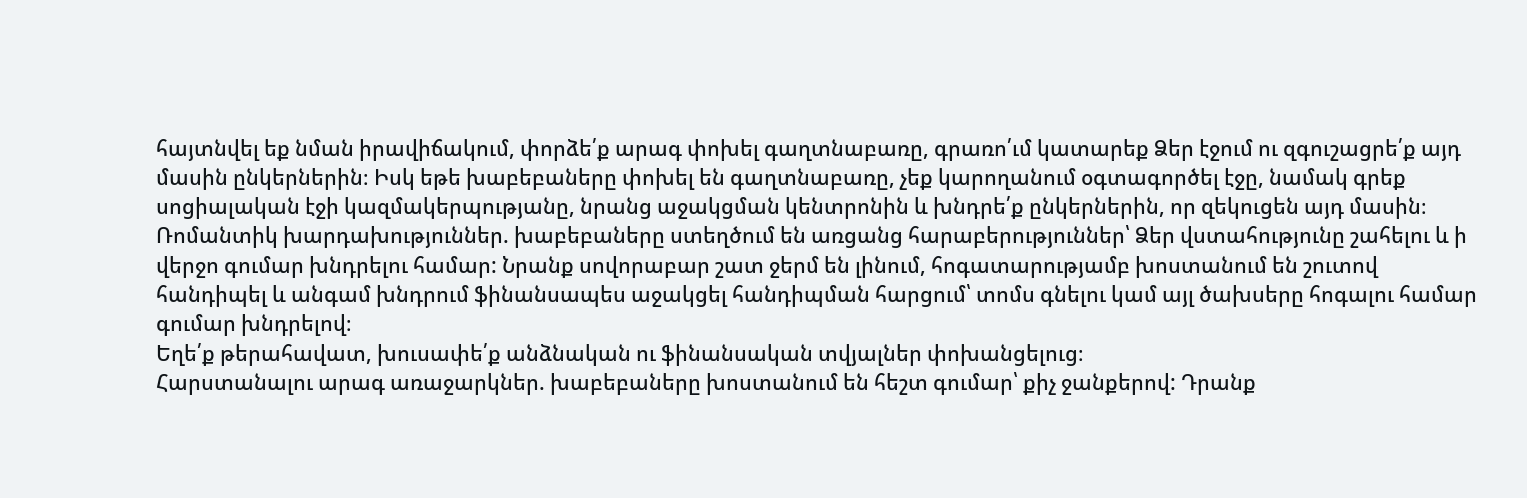հայտնվել եք նման իրավիճակում, փորձե՛ք արագ փոխել գաղտնաբառը, գրառո՛ւմ կատարեք Ձեր էջում ու զգուշացրե՛ք այդ մասին ընկերներին։ Իսկ եթե խաբեբաները փոխել են գաղտնաբառը, չեք կարողանում օգտագործել էջը, նամակ գրեք սոցիալական էջի կազմակերպությանը, նրանց աջակցման կենտրոնին և խնդրե՛ք ընկերներին, որ զեկուցեն այդ մասին։
Ռոմանտիկ խարդախություններ. խաբեբաները ստեղծում են առցանց հարաբերություններ՝ Ձեր վստահությունը շահելու և ի վերջո գումար խնդրելու համար: Նրանք սովորաբար շատ ջերմ են լինում, հոգատարությամբ խոստանում են շուտով հանդիպել և անգամ խնդրում ֆինանսապես աջակցել հանդիպման հարցում՝ տոմս գնելու կամ այլ ծախսերը հոգալու համար գումար խնդրելով։
Եղե՛ք թերահավատ, խուսափե՛ք անձնական ու ֆինանսական տվյալներ փոխանցելուց։
Հարստանալու արագ առաջարկներ. խաբեբաները խոստանում են հեշտ գումար՝ քիչ ջանքերով: Դրանք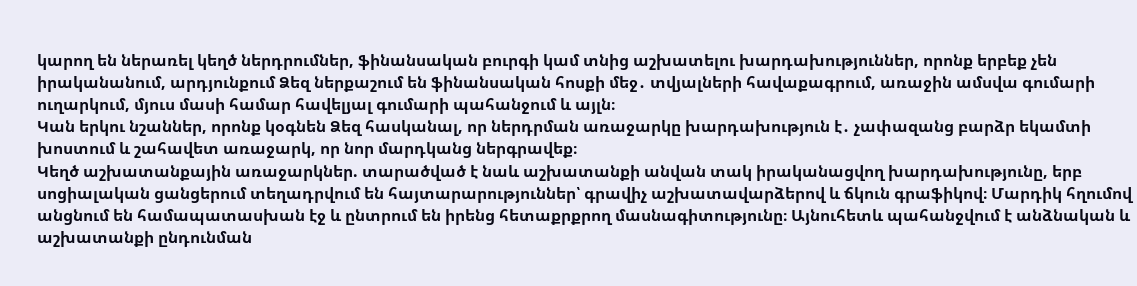կարող են ներառել կեղծ ներդրումներ, ֆինանսական բուրգի կամ տնից աշխատելու խարդախություններ, որոնք երբեք չեն իրականանում, արդյունքում Ձեզ ներքաշում են ֆինանսական հոսքի մեջ․ տվյալների հավաքագրում, առաջին ամսվա գումարի ուղարկում, մյուս մասի համար հավելյալ գումարի պահանջում և այլն։
Կան երկու նշաններ, որոնք կօգնեն Ձեզ հասկանալ, որ ներդրման առաջարկը խարդախություն է․ չափազանց բարձր եկամտի խոստում և շահավետ առաջարկ, որ նոր մարդկանց ներգրավեք։
Կեղծ աշխատանքային առաջարկներ. տարածված է նաև աշխատանքի անվան տակ իրականացվող խարդախությունը, երբ սոցիալական ցանցերում տեղադրվում են հայտարարություններ՝ գրավիչ աշխատավարձերով և ճկուն գրաֆիկով։ Մարդիկ հղումով անցնում են համապատասխան էջ և ընտրում են իրենց հետաքրքրող մասնագիտությունը։ Այնուհետև պահանջվում է անձնական և աշխատանքի ընդունման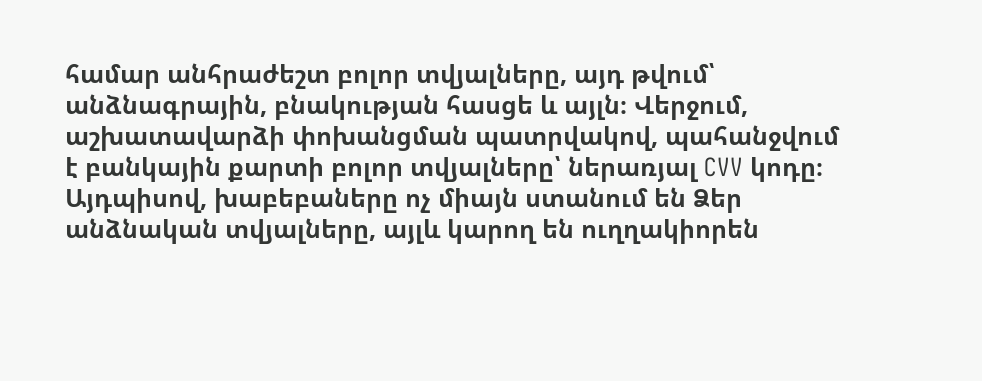համար անհրաժեշտ բոլոր տվյալները, այդ թվում՝ անձնագրային, բնակության հասցե և այլն։ Վերջում, աշխատավարձի փոխանցման պատրվակով, պահանջվում է բանկային քարտի բոլոր տվյալները՝ ներառյալ CVV կոդը։ Այդպիսով, խաբեբաները ոչ միայն ստանում են Ձեր անձնական տվյալները, այլև կարող են ուղղակիորեն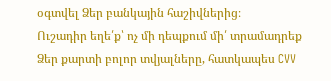օգտվել Ձեր բանկային հաշիվներից։
Ուշադիր եղե՛ք՝ ոչ մի դեպքում մի՛ տրամադրեք Ձեր քարտի բոլոր տվյալները, հատկապես CVV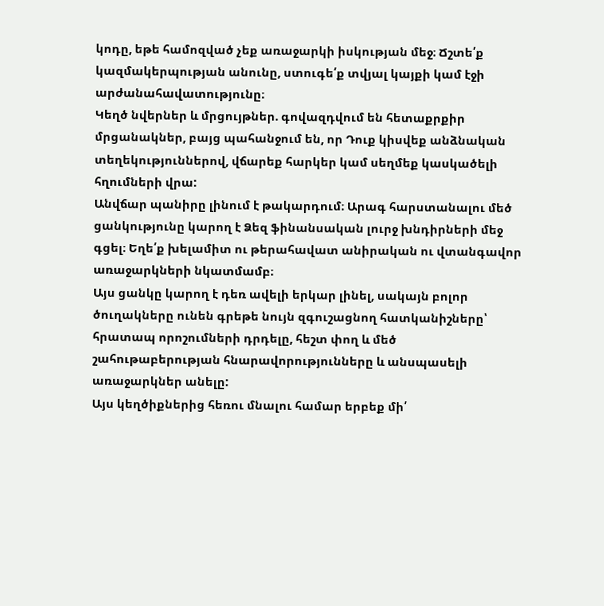կոդը, եթե համոզված չեք առաջարկի իսկության մեջ։ Ճշտե՛ք կազմակերպության անունը, ստուգե՛ք տվյալ կայքի կամ էջի արժանահավատությունը։
Կեղծ նվերներ և մրցույթներ. գովազդվում են հետաքրքիր մրցանակներ, բայց պահանջում են, որ Դուք կիսվեք անձնական տեղեկություններով, վճարեք հարկեր կամ սեղմեք կասկածելի հղումների վրա:
Անվճար պանիրը լինում է թակարդում։ Արագ հարստանալու մեծ ցանկությունը կարող է Ձեզ ֆինանսական լուրջ խնդիրների մեջ գցել։ Եղե՛ք խելամիտ ու թերահավատ անիրական ու վտանգավոր առաջարկների նկատմամբ։
Այս ցանկը կարող է դեռ ավելի երկար լինել, սակայն բոլոր ծուղակները ունեն գրեթե նույն զգուշացնող հատկանիշները՝ հրատապ որոշումների դրդելը, հեշտ փող և մեծ շահութաբերության հնարավորությունները և անսպասելի առաջարկներ անելը:
Այս կեղծիքներից հեռու մնալու համար երբեք մի՛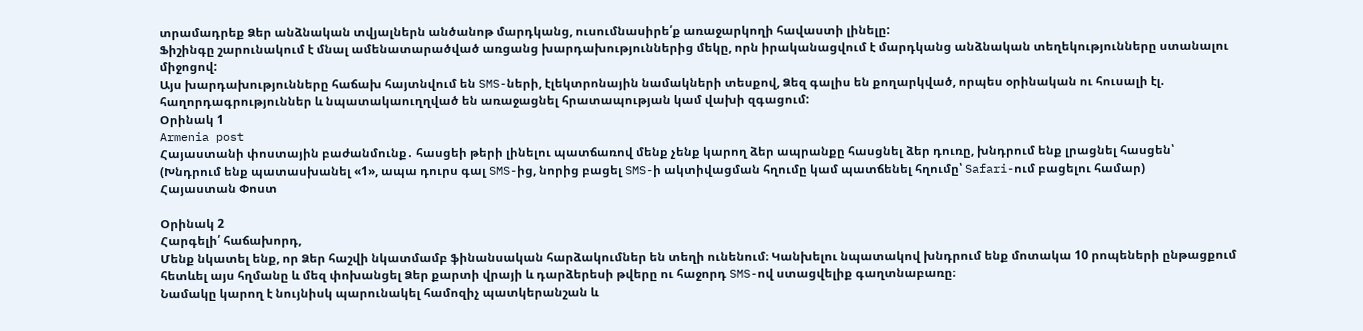տրամադրեք Ձեր անձնական տվյալներն անծանոթ մարդկանց, ուսումնասիրե՛ք առաջարկողի հավաստի լինելը:
Ֆիշինգը շարունակում է մնալ ամենատարածված առցանց խարդախություններից մեկը, որն իրականացվում է մարդկանց անձնական տեղեկությունները ստանալու միջոցով:
Այս խարդախությունները հաճախ հայտնվում են SMS-ների, էլեկտրոնային նամակների տեսքով, Ձեզ գալիս են քողարկված, որպես օրինական ու հուսալի էլ. հաղորդագրություններ և նպատակաուղղված են առաջացնել հրատապության կամ վախի զգացում:
Օրինակ 1
Armenia post
Հայաստանի փոստային բաժանմունք․ հասցեի թերի լինելու պատճառով մենք չենք կարող ձեր ապրանքը հասցնել ձեր դուռը, խնդրում ենք լրացնել հասցեն՝
(Խնդրում ենք պատասխանել «1», ապա դուրս գալ SMS-ից, նորից բացել SMS-ի ակտիվացման հղումը կամ պատճենել հղումը՝ Safari-ում բացելու համար)
Հայաստան Փոստ

Օրինակ 2
Հարգելի՛ հաճախորդ,
Մենք նկատել ենք, որ Ձեր հաշվի նկատմամբ ֆինանսական հարձակումներ են տեղի ունենում։ Կանխելու նպատակով խնդրում ենք մոտակա 10 րոպեների ընթացքում հետևել այս հղմանը և մեզ փոխանցել Ձեր քարտի վրայի և դարձերեսի թվերը ու հաջորդ SMS-ով ստացվելիք գաղտնաբառը։
Նամակը կարող է նույնիսկ պարունակել համոզիչ պատկերանշան և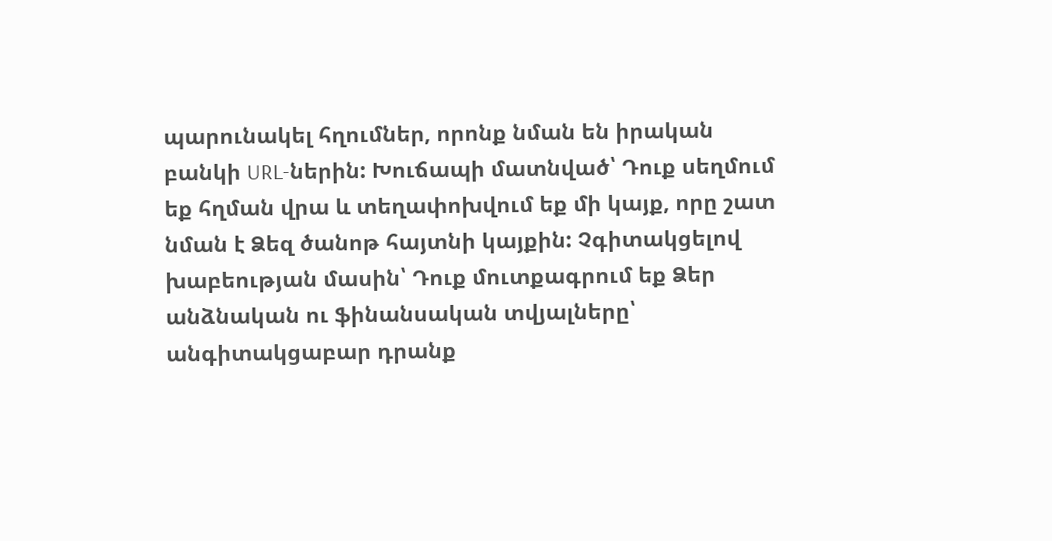պարունակել հղումներ, որոնք նման են իրական բանկի URL-ներին: Խուճապի մատնված՝ Դուք սեղմում եք հղման վրա և տեղափոխվում եք մի կայք, որը շատ նման է Ձեզ ծանոթ հայտնի կայքին: Չգիտակցելով խաբեության մասին՝ Դուք մուտքագրում եք Ձեր անձնական ու ֆինանսական տվյալները՝ անգիտակցաբար դրանք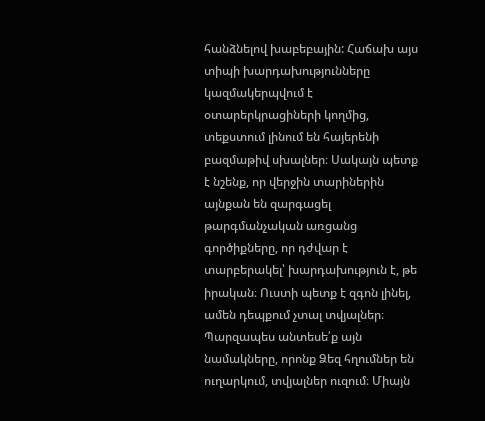հանձնելով խաբեբային: Հաճախ այս տիպի խարդախությունները կազմակերպվում է օտարերկրացիների կողմից, տեքստում լինում են հայերենի բազմաթիվ սխալներ։ Սակայն պետք է նշենք, որ վերջին տարիներին այնքան են զարգացել թարգմանչական առցանց գործիքները, որ դժվար է տարբերակել՝ խարդախություն է, թե իրական։ Ուստի պետք է զգոն լինել, ամեն դեպքում չտալ տվյալներ։
Պարզապես անտեսե՛ք այն նամակները, որոնք Ձեզ հղումներ են ուղարկում, տվյալներ ուզում։ Միայն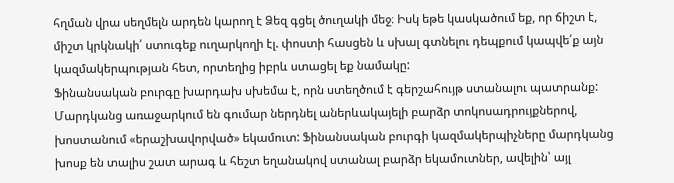հղման վրա սեղմելն արդեն կարող է Ձեզ գցել ծուղակի մեջ։ Իսկ եթե կասկածում եք, որ ճիշտ է, միշտ կրկնակի՛ ստուգեք ուղարկողի էլ. փոստի հասցեն և սխալ գտնելու դեպքում կապվե՛ք այն կազմակերպության հետ, որտեղից իբրև ստացել եք նամակը:
Ֆինանսական բուրգը խարդախ սխեմա է, որն ստեղծում է գերշահույթ ստանալու պատրանք: Մարդկանց առաջարկում են գումար ներդնել աներևակայելի բարձր տոկոսադրույքներով, խոստանում «երաշխավորված» եկամուտ: Ֆինանսական բուրգի կազմակերպիչները մարդկանց խոսք են տալիս շատ արագ և հեշտ եղանակով ստանալ բարձր եկամուտներ, ավելին՝ այլ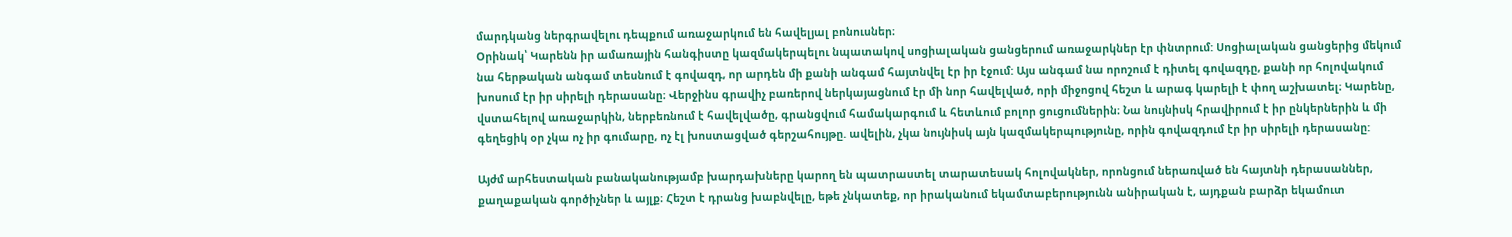մարդկանց ներգրավելու դեպքում առաջարկում են հավելյալ բոնուսներ։
Օրինակ՝ Կարենն իր ամառային հանգիստը կազմակերպելու նպատակով սոցիալական ցանցերում առաջարկներ էր փնտրում: Սոցիալական ցանցերից մեկում նա հերթական անգամ տեսնում է գովազդ, որ արդեն մի քանի անգամ հայտնվել էր իր էջում: Այս անգամ նա որոշում է դիտել գովազդը, քանի որ հոլովակում խոսում էր իր սիրելի դերասանը։ Վերջինս գրավիչ բառերով ներկայացնում էր մի նոր հավելված, որի միջոցով հեշտ և արագ կարելի է փող աշխատել։ Կարենը, վստահելով առաջարկին, ներբեռնում է հավելվածը, գրանցվում համակարգում և հետևում բոլոր ցուցումներին։ Նա նույնիսկ հրավիրում է իր ընկերներին և մի գեղեցիկ օր չկա ոչ իր գումարը, ոչ էլ խոստացված գերշահույթը. ավելին, չկա նույնիսկ այն կազմակերպությունը, որին գովազդում էր իր սիրելի դերասանը:

Այժմ արհեստական բանականությամբ խարդախները կարող են պատրաստել տարատեսակ հոլովակներ, որոնցում ներառված են հայտնի դերասաններ, քաղաքական գործիչներ և այլք։ Հեշտ է դրանց խաբնվելը, եթե չնկատեք, որ իրականում եկամտաբերությունն անիրական է, այդքան բարձր եկամուտ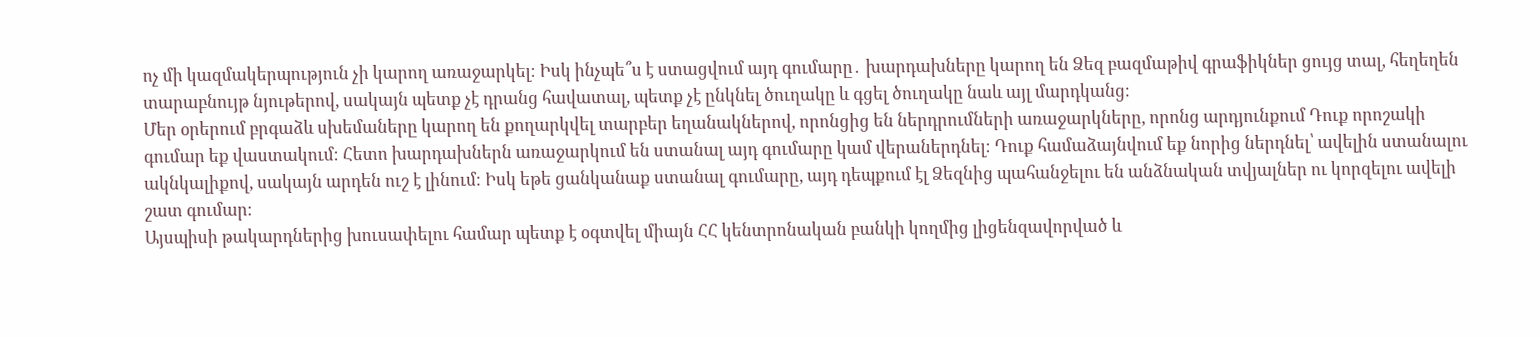ոչ մի կազմակերպություն չի կարող առաջարկել։ Իսկ ինչպե՞ս է ստացվում այդ գումարը․ խարդախները կարող են Ձեզ բազմաթիվ գրաֆիկներ ցույց տալ, հեղեղեն տարաբնույթ նյութերով, սակայն պետք չէ դրանց հավատալ, պետք չէ ընկնել ծուղակը և գցել ծուղակը նաև այլ մարդկանց։
Մեր օրերում բրգաձև սխեմաները կարող են քողարկվել տարբեր եղանակներով, որոնցից են ներդրումների առաջարկները, որոնց արդյունքում Դուք որոշակի գումար եք վաստակում։ Հետո խարդախներն առաջարկում են ստանալ այդ գումարը կամ վերաներդնել։ Դուք համաձայնվում եք նորից ներդնել՝ ավելին ստանալու ակնկալիքով, սակայն արդեն ուշ է լինում։ Իսկ եթե ցանկանաք ստանալ գումարը, այդ դեպքում էլ Ձեզնից պահանջելու են անձնական տվյալներ ու կորզելու ավելի շատ գումար։
Այսպիսի թակարդներից խուսափելու համար պետք է օգտվել միայն ՀՀ կենտրոնական բանկի կողմից լիցենզավորված և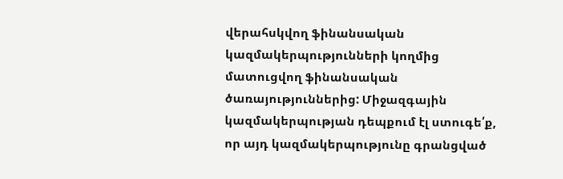վերահսկվող ֆինանսական կազմակերպությունների կողմից մատուցվող ֆինանսական ծառայություններից: Միջազգային կազմակերպության դեպքում էլ ստուգե՛ք, որ այդ կազմակերպությունը գրանցված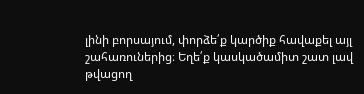լինի բորսայում, փորձե՛ք կարծիք հավաքել այլ շահառուներից։ Եղե՛ք կասկածամիտ շատ լավ թվացող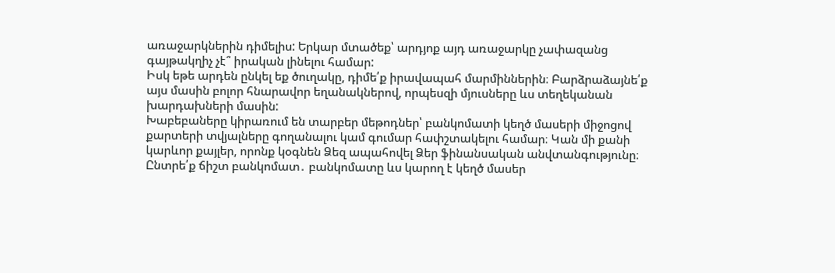առաջարկներին դիմելիս: Երկար մտածեք՝ արդյոք այդ առաջարկը չափազանց գայթակղիչ չէ՞ իրական լինելու համար:
Իսկ եթե արդեն ընկել եք ծուղակը, դիմե՛ք իրավապահ մարմիններին։ Բարձրաձայնե՛ք այս մասին բոլոր հնարավոր եղանակներով, որպեսզի մյուսները ևս տեղեկանան խարդախների մասին:
Խաբեբաները կիրառում են տարբեր մեթոդներ՝ բանկոմատի կեղծ մասերի միջոցով քարտերի տվյալները գողանալու կամ գումար հափշտակելու համար։ Կան մի քանի կարևոր քայլեր, որոնք կօգնեն Ձեզ ապահովել Ձեր ֆինանսական անվտանգությունը։
Ընտրե՛ք ճիշտ բանկոմատ․ բանկոմատը ևս կարող է կեղծ մասեր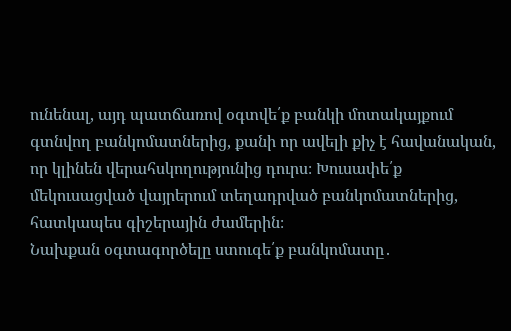ունենալ, այդ պատճառով օգտվե՛ք բանկի մոտակայքում գտնվող բանկոմատներից, քանի որ ավելի քիչ է հավանական, որ կլինեն վերահսկողությունից դուրս։ Խուսափե՛ք մեկուսացված վայրերում տեղադրված բանկոմատներից, հատկապես գիշերային ժամերին։
Նախքան օգտագործելը ստուգե՛ք բանկոմատը․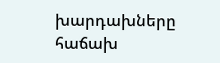խարդախները հաճախ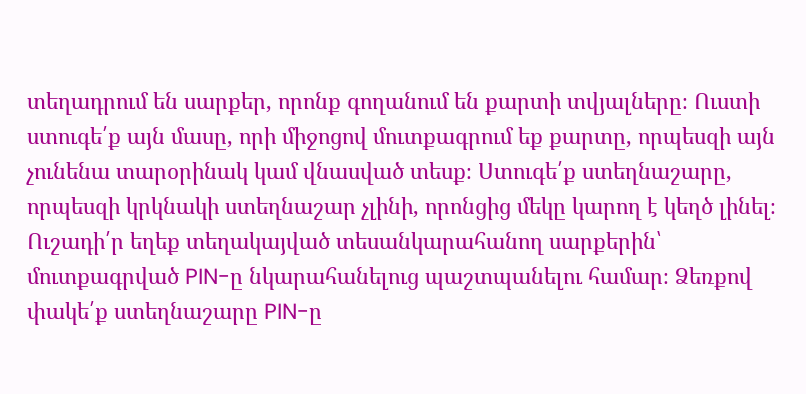տեղադրում են սարքեր, որոնք գողանում են քարտի տվյալները։ Ուստի ստուգե՛ք այն մասը, որի միջոցով մուտքագրում եք քարտը, որպեսզի այն չունենա տարօրինակ կամ վնասված տեսք։ Ստուգե՛ք ստեղնաշարը, որպեսզի կրկնակի ստեղնաշար չլինի, որոնցից մեկը կարող է կեղծ լինել։ Ուշադի՛ր եղեք տեղակայված տեսանկարահանող սարքերին՝ մուտքագրված PIN-ը նկարահանելուց պաշտպանելու համար։ Ձեռքով փակե՛ք ստեղնաշարը PIN-ը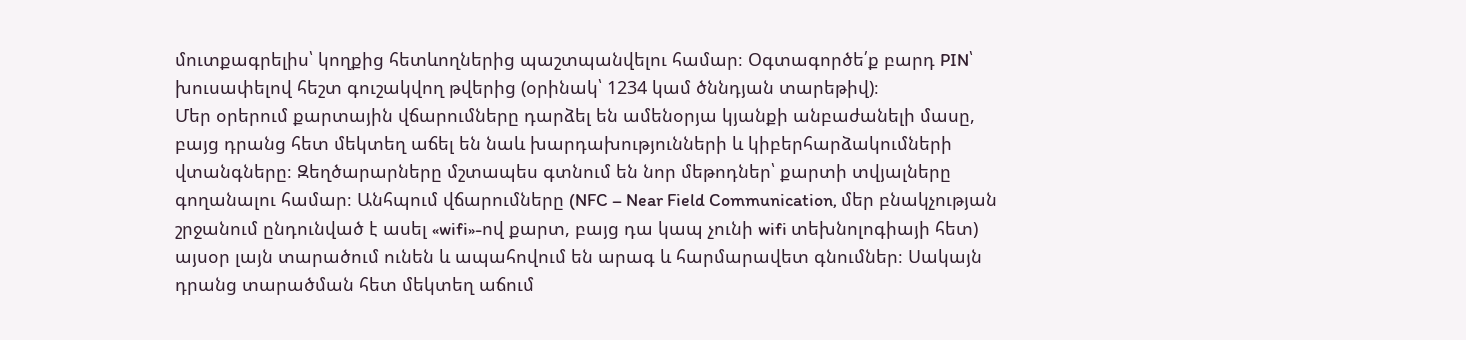մուտքագրելիս՝ կողքից հետևողներից պաշտպանվելու համար։ Օգտագործե՛ք բարդ PIN՝ խուսափելով հեշտ գուշակվող թվերից (օրինակ՝ 1234 կամ ծննդյան տարեթիվ)։
Մեր օրերում քարտային վճարումները դարձել են ամենօրյա կյանքի անբաժանելի մասը, բայց դրանց հետ մեկտեղ աճել են նաև խարդախությունների և կիբերհարձակումների վտանգները։ Զեղծարարները մշտապես գտնում են նոր մեթոդներ՝ քարտի տվյալները գողանալու համար։ Անհպում վճարումները (NFC – Near Field Communication, մեր բնակչության շրջանում ընդունված է ասել «wifi»-ով քարտ, բայց դա կապ չունի wifi տեխնոլոգիայի հետ) այսօր լայն տարածում ունեն և ապահովում են արագ և հարմարավետ գնումներ։ Սակայն դրանց տարածման հետ մեկտեղ աճում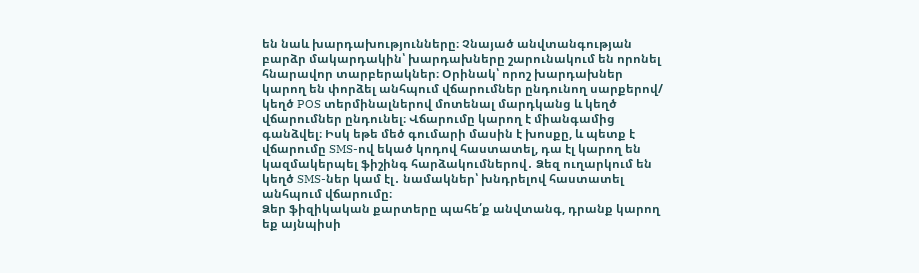են նաև խարդախությունները։ Չնայած անվտանգության բարձր մակարդակին՝ խարդախները շարունակում են որոնել հնարավոր տարբերակներ։ Օրինակ՝ որոշ խարդախներ կարող են փորձել անհպում վճարումներ ընդունող սարքերով/ կեղծ POS տերմինալներով մոտենալ մարդկանց և կեղծ վճարումներ ընդունել։ Վճարումը կարող է միանգամից գանձվել։ Իսկ եթե մեծ գումարի մասին է խոսքը, և պետք է վճարումը SMS-ով եկած կոդով հաստատել, դա էլ կարող են կազմակերպել ֆիշինգ հարձակումներով․ Ձեզ ուղարկում են կեղծ SMS-ներ կամ էլ․ նամակներ՝ խնդրելով հաստատել անհպում վճարումը։
Ձեր ֆիզիկական քարտերը պահե՛ք անվտանգ, դրանք կարող եք այնպիսի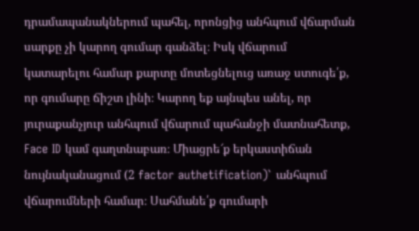դրամապանակներում պահել, որոնցից անհպում վճարման սարքը չի կարող գումար գանձել։ Իսկ վճարում կատարելու համար քարտը մոտեցնելուց առաջ ստուգե՛ք, որ գումարը ճիշտ լինի։ Կարող եք այնպես անել, որ յուրաքանչյուր անհպում վճարում պահանջի մատնահետք, Face ID կամ գաղտնաբառ։ Միացրե՜ք երկաստիճան նույնականացում (2 factor authetification)` անհպում վճարումների համար։ Սահմանե՛ք գումարի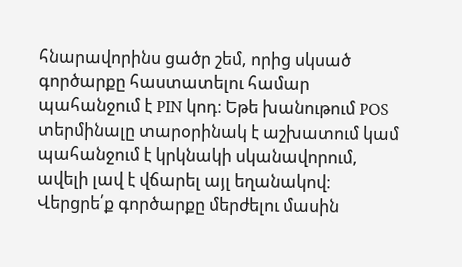հնարավորինս ցածր շեմ, որից սկսած գործարքը հաստատելու համար պահանջում է PIN կոդ։ Եթե խանութում POS տերմինալը տարօրինակ է աշխատում կամ պահանջում է կրկնակի սկանավորում, ավելի լավ է վճարել այլ եղանակով։ Վերցրե՛ք գործարքը մերժելու մասին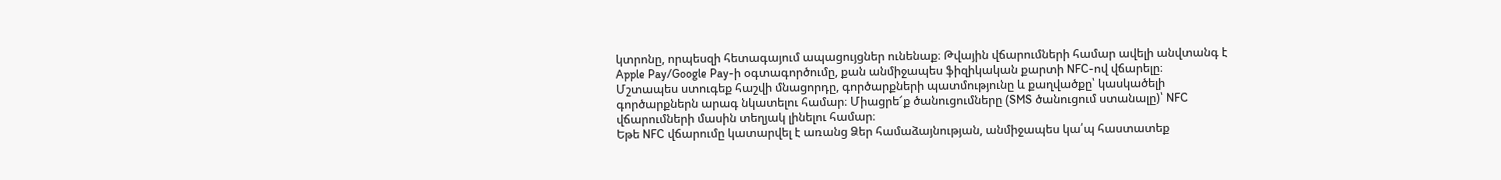կտրոնը, որպեսզի հետագայում ապացույցներ ունենաք։ Թվային վճարումների համար ավելի անվտանգ է Apple Pay/Google Pay-ի օգտագործումը, քան անմիջապես ֆիզիկական քարտի NFC-ով վճարելը։
Մշտապես ստուգեք հաշվի մնացորդը, գործարքների պատմությունը և քաղվածքը՝ կասկածելի գործարքներն արագ նկատելու համար։ Միացրե՜ք ծանուցումները (SMS ծանուցում ստանալը)՝ NFC վճարումների մասին տեղյակ լինելու համար։
Եթե NFC վճարումը կատարվել է առանց Ձեր համաձայնության, անմիջապես կա՛պ հաստատեք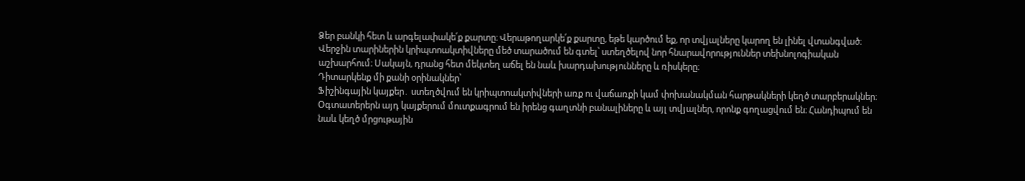Ձեր բանկի հետ և արգելափակե՛ք քարտը։ Վերաթողարկե՛ք քարտը, եթե կարծում եք, որ տվյալները կարող են լինել վտանգված։
Վերջին տարիներին կրիպտոակտիվները մեծ տարածում են գտել՝ ստեղծելով նոր հնարավորություններ տեխնոլոգիական աշխարհում։ Սակայն, դրանց հետ մեկտեղ աճել են նաև խարդախությունները և ռիսկերը։
Դիտարկենք մի քանի օրինակներ՝
Ֆիշինգային կայքեր․ ստեղծվում են կրիպտոակտիվների առք ու վաճառքի կամ փոխանակման հարթակների կեղծ տարբերակներ։ Օգտատերերն այդ կայքերում մուտքագրում են իրենց գաղտնի բանալիները և այլ տվյալներ, որոնք գողացվում են։ Հանդիպում են նաև կեղծ մրցութային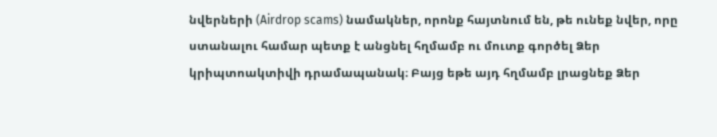նվերների (Airdrop scams) նամակներ, որոնք հայտնում են, թե ունեք նվեր, որը ստանալու համար պետք է անցնել հղմամբ ու մուտք գործել Ձեր կրիպտոակտիվի դրամապանակ։ Բայց եթե այդ հղմամբ լրացնեք Ձեր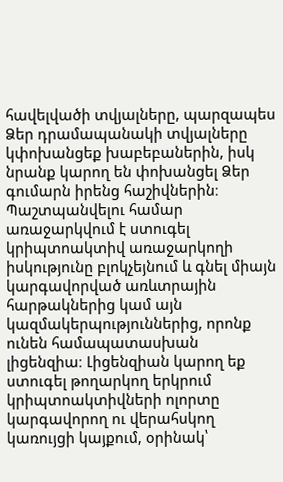հավելվածի տվյալները, պարզապես Ձեր դրամապանակի տվյալները կփոխանցեք խաբեբաներին, իսկ նրանք կարող են փոխանցել Ձեր գումարն իրենց հաշիվներին։
Պաշտպանվելու համար առաջարկվում է ստուգել կրիպտոակտիվ առաջարկողի իսկությունը բլոկչեյնում և գնել միայն կարգավորված առևտրային հարթակներից կամ այն կազմակերպություններից, որոնք ունեն համապատասխան լիցենզիա։ Լիցենզիան կարող եք ստուգել թողարկող երկրում կրիպտոակտիվների ոլորտը կարգավորող ու վերահսկող կառույցի կայքում, օրինակ՝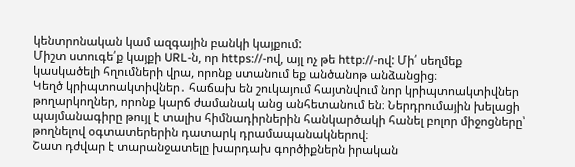կենտրոնական կամ ազգային բանկի կայքում:
Միշտ ստուգե՛ք կայքի URL-ն, որ https://-ով, այլ ոչ թե http://-ով: Մի՛ սեղմեք կասկածելի հղումների վրա, որոնք ստանում եք անծանոթ անձանցից։
Կեղծ կրիպտոակտիվներ․ հաճախ են շուկայում հայտնվում նոր կրիպտոակտիվներ թողարկողներ, որոնք կարճ ժամանակ անց անհետանում են։ Ներդրումային խելացի պայմանագիրը թույլ է տալիս հիմնադիրներին հանկարծակի հանել բոլոր միջոցները՝ թողնելով օգտատերերին դատարկ դրամապանակներով։
Շատ դժվար է տարանջատելը խարդախ գործիքներն իրական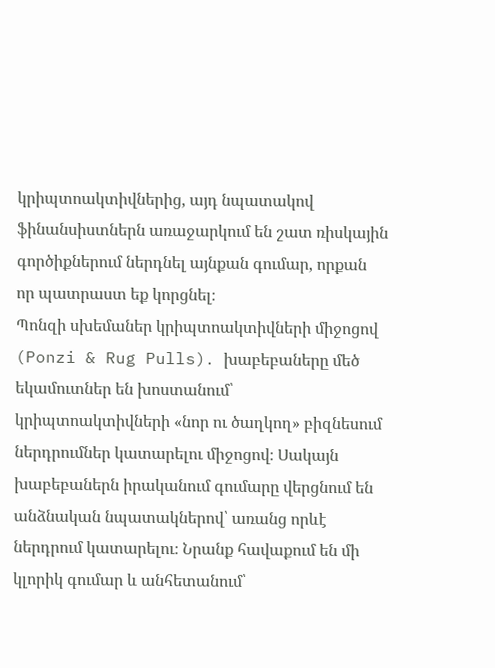կրիպտոակտիվներից, այդ նպատակով ֆինանսիստներն առաջարկում են շատ ռիսկային գործիքներում ներդնել այնքան գումար, որքան որ պատրաստ եք կորցնել։
Պոնզի սխեմաներ կրիպտոակտիվների միջոցով (Ponzi & Rug Pulls)․ խաբեբաները մեծ եկամուտներ են խոստանում՝ կրիպտոակտիվների «նոր ու ծաղկող» բիզնեսում ներդրումներ կատարելու միջոցով։ Սակայն խաբեբաներն իրականում գումարը վերցնում են անձնական նպատակներով՝ առանց որևէ ներդրում կատարելու։ Նրանք հավաքում են մի կլորիկ գումար և անհետանում՝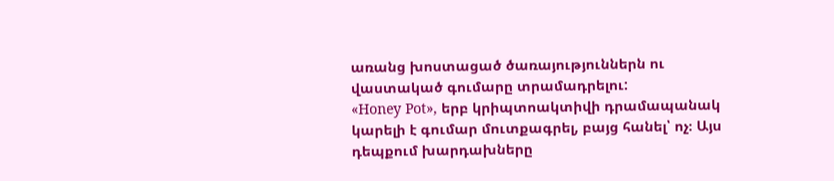առանց խոստացած ծառայություններն ու վաստակած գումարը տրամադրելու:
«Honey Pot», երբ կրիպտոակտիվի դրամապանակ կարելի է գումար մուտքագրել, բայց հանել՝ ոչ։ Այս դեպքում խարդախները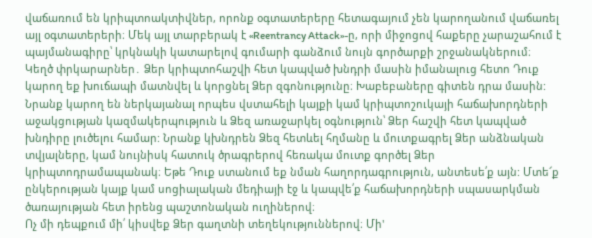վաճառում են կրիպտոակտիվներ, որոնք օգտատերերը հետագայում չեն կարողանում վաճառել այլ օգտատերերի։ Մեկ այլ տարբերակ է «Reentrancy Attack»-ը, որի միջոցով հաքերը չարաշահում է պայմանագիրը՝ կրկնակի կատարելով գումարի գանձում նույն գործարքի շրջանակներում։
Կեղծ փրկարարներ․ Ձեր կրիպտոհաշվի հետ կապված խնդրի մասին իմանալուց հետո Դուք կարող եք խուճապի մատնվել և կորցնել Ձեր զգոնությունը։ Խաբեբաները գիտեն դրա մասին: Նրանք կարող են ներկայանալ որպես վստահելի կայքի կամ կրիպտոշուկայի հաճախորդների աջակցության կազմակերպություն և Ձեզ առաջարկել օգնություն՝ Ձեր հաշվի հետ կապված խնդիրը լուծելու համար: Նրանք կխնդրեն Ձեզ հետևել հղմանը և մուտքագրել Ձեր անձնական տվյալները, կամ նույնիսկ հատուկ ծրագրերով հեռակա մուտք գործել Ձեր կրիպտոդրամապանակ։ Եթե Դուք ստանում եք նման հաղորդագրություն, անտեսե՛ք այն: Մտե՜ք ընկերության կայք կամ սոցիալական մեդիայի էջ և կապվե՛ք հաճախորդների սպասարկման ծառայության հետ իրենց պաշտոնական ուղիներով։
Ոչ մի դեպքում մի՛ կիսվեք Ձեր գաղտնի տեղեկություններով։ Մի'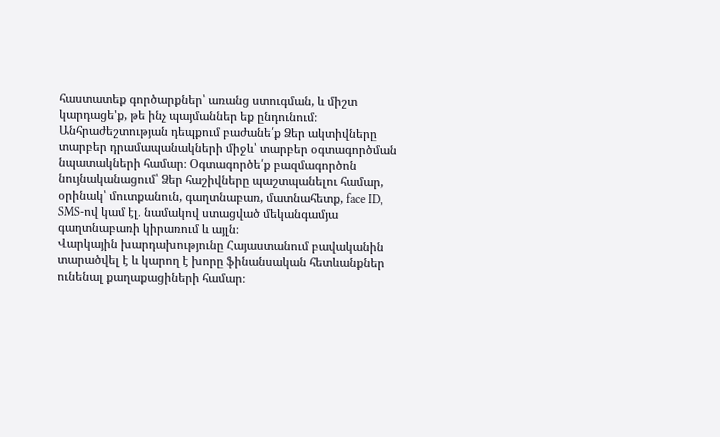հաստատեք գործարքներ՝ առանց ստուգման, և միշտ կարդացե'ք, թե ինչ պայմաններ եք ընդունում։ Անհրաժեշտության դեպքում բաժանե՛ք Ձեր ակտիվները տարբեր դրամապանակների միջև՝ տարբեր օգտագործման նպատակների համար։ Օգտագործե՛ք բազմագործոն նույնականացում՝ Ձեր հաշիվները պաշտպանելու համար, օրինակ՝ մուտքանուն, գաղտնաբառ, մատնահետք, face ID, SMS-ով կամ էլ․ նամակով ստացված մեկանգամյա գաղտնաբառի կիրառում և այլն։
Վարկային խարդախությունը Հայաստանում բավականին տարածվել է և կարող է խորը ֆինանսական հետևանքներ ունենալ քաղաքացիների համար։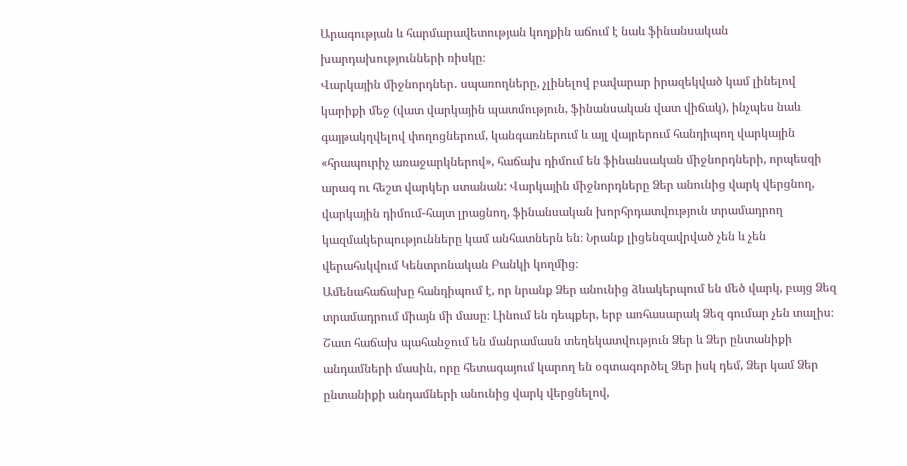Արագության և հարմարավետության կողքին աճում է նաև ֆինանսական խարդախությունների ռիսկը։
Վարկային միջնորդներ․ սպառողները, չլինելով բավարար իրազեկված կամ լինելով կարիքի մեջ (վատ վարկային պատմություն, ֆինանսական վատ վիճակ), ինչպես նաև գայթակղվելով փողոցներում, կանգառներում և այլ վայրերում հանդիպող վարկային «հրապուրիչ առաջարկներով», հաճախ դիմում են ֆինանսական միջնորդների, որպեսզի արագ ու հեշտ վարկեր ստանան: Վարկային միջնորդները Ձեր անունից վարկ վերցնող, վարկային դիմում-հայտ լրացնող, ֆինանսական խորհրդատվություն տրամադրող կազմակերպությունները կամ անհատներն են։ Նրանք լիցենզավրված չեն և չեն վերահսկվում Կենտրոնական Բանկի կողմից։
Ամենահաճախը հանդիպում է, որ նրանք Ձեր անունից ձևակերպում են մեծ վարկ, բայց Ձեզ տրամադրում միայն մի մասը։ Լինում են դեպքեր, երբ առհասարակ Ձեզ գումար չեն տալիս։
Շատ հաճախ պահանջում են մանրամասն տեղեկատվություն Ձեր և Ձեր ընտանիքի անդամների մասին, որը հետագայում կարող են օգտագործել Ձեր իսկ դեմ, Ձեր կամ Ձեր ընտանիքի անդամների անունից վարկ վերցնելով,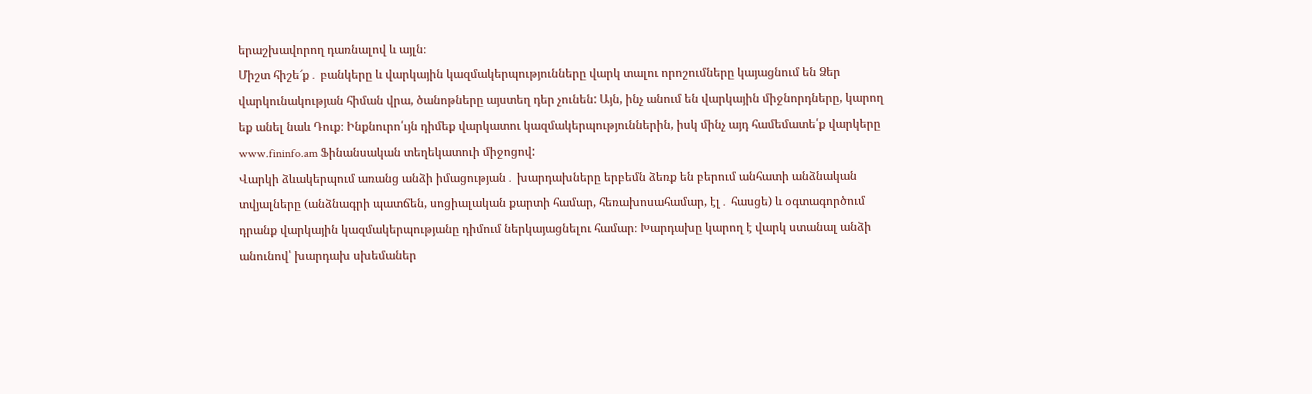երաշխավորող դառնալով և այլն։
Միշտ հիշե՜ք․ բանկերը և վարկային կազմակերպությունները վարկ տալու որոշումները կայացնում են Ձեր վարկունակության հիման վրա, ծանոթները այստեղ դեր չունեն: Այն, ինչ անում են վարկային միջնորդները, կարող եք անել նաև Դուք։ Ինքնուրո՛ւյն դիմեք վարկատու կազմակերպություններին, իսկ մինչ այդ համեմատե՛ք վարկերը www.fininfo.am Ֆինանսական տեղեկատուի միջոցով:
Վարկի ձևակերպում առանց անձի իմացության․ խարդախները երբեմն ձեռք են բերում անհատի անձնական տվյալները (անձնագրի պատճեն, սոցիալական քարտի համար, հեռախոսահամար, էլ․ հասցե) և օգտագործում դրանք վարկային կազմակերպությանը դիմում ներկայացնելու համար։ Խարդախը կարող է վարկ ստանալ անձի անունով՝ խարդախ սխեմաներ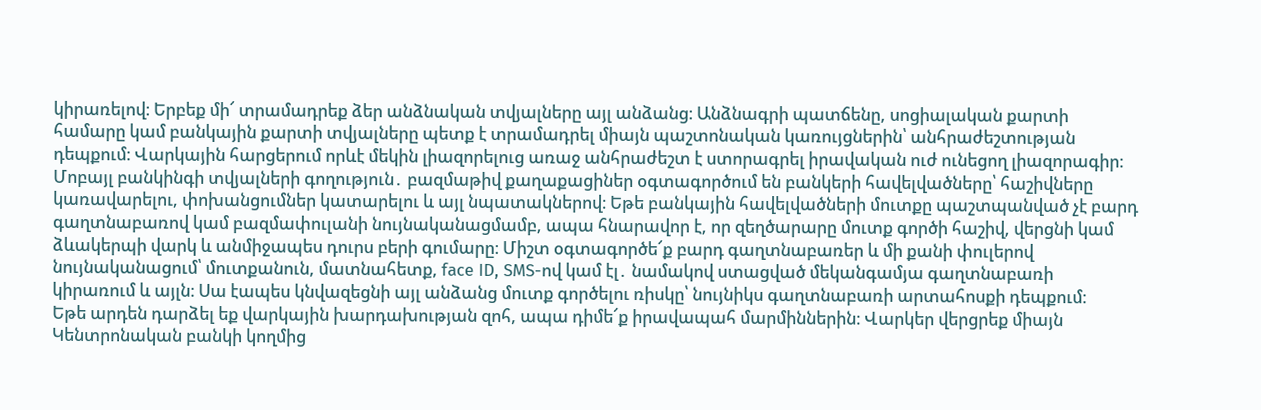կիրառելով։ Երբեք մի՜ տրամադրեք ձեր անձնական տվյալները այլ անձանց։ Անձնագրի պատճենը, սոցիալական քարտի համարը կամ բանկային քարտի տվյալները պետք է տրամադրել միայն պաշտոնական կառույցներին՝ անհրաժեշտության դեպքում։ Վարկային հարցերում որևէ մեկին լիազորելուց առաջ անհրաժեշտ է ստորագրել իրավական ուժ ունեցող լիազորագիր։
Մոբայլ բանկինգի տվյալների գողություն․ բազմաթիվ քաղաքացիներ օգտագործում են բանկերի հավելվածները՝ հաշիվները կառավարելու, փոխանցումներ կատարելու և այլ նպատակներով։ Եթե բանկային հավելվածների մուտքը պաշտպանված չէ բարդ գաղտնաբառով կամ բազմափուլանի նույնականացմամբ, ապա հնարավոր է, որ զեղծարարը մուտք գործի հաշիվ, վերցնի կամ ձևակերպի վարկ և անմիջապես դուրս բերի գումարը։ Միշտ օգտագործե՜ք բարդ գաղտնաբառեր և մի քանի փուլերով նույնականացում՝ մուտքանուն, մատնահետք, face ID, SMS-ով կամ էլ․ նամակով ստացված մեկանգամյա գաղտնաբառի կիրառում և այլն։ Սա էապես կնվազեցնի այլ անձանց մուտք գործելու ռիսկը՝ նույնիկս գաղտնաբառի արտահոսքի դեպքում։
Եթե արդեն դարձել եք վարկային խարդախության զոհ, ապա դիմե՜ք իրավապահ մարմիններին։ Վարկեր վերցրեք միայն Կենտրոնական բանկի կողմից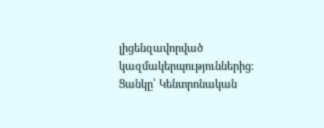լիցենզավորված կազմակերպություններից։ Ցանկը՝ Կենտրոնական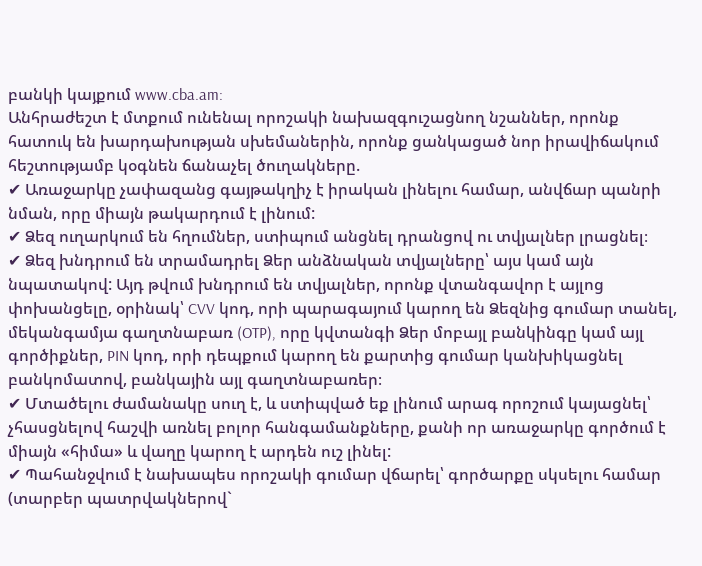բանկի կայքում www.cba.am:
Անհրաժեշտ է մտքում ունենալ որոշակի նախազգուշացնող նշաններ, որոնք հատուկ են խարդախության սխեմաներին, որոնք ցանկացած նոր իրավիճակում հեշտությամբ կօգնեն ճանաչել ծուղակները.
✔ Առաջարկը չափազանց գայթակղիչ է իրական լինելու համար, անվճար պանրի նման, որը միայն թակարդում է լինում:
✔ Ձեզ ուղարկում են հղումներ, ստիպում անցնել դրանցով ու տվյալներ լրացնել։
✔ Ձեզ խնդրում են տրամադրել Ձեր անձնական տվյալները՝ այս կամ այն նպատակով: Այդ թվում խնդրում են տվյալներ, որոնք վտանգավոր է այլոց փոխանցելը, օրինակ՝ CVV կոդ, որի պարագայում կարող են Ձեզնից գումար տանել, մեկանգամյա գաղտնաբառ (OTP), որը կվտանգի Ձեր մոբայլ բանկինգը կամ այլ գործիքներ, PIN կոդ, որի դեպքում կարող են քարտից գումար կանխիկացնել բանկոմատով, բանկային այլ գաղտնաբառեր։
✔ Մտածելու ժամանակը սուղ է, և ստիպված եք լինում արագ որոշում կայացնել՝ չհասցնելով հաշվի առնել բոլոր հանգամանքները, քանի որ առաջարկը գործում է միայն «հիմա» և վաղը կարող է արդեն ուշ լինել:
✔ Պահանջվում է նախապես որոշակի գումար վճարել՝ գործարքը սկսելու համար (տարբեր պատրվակներով`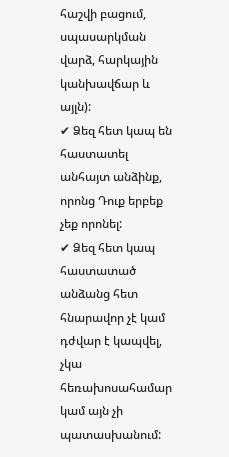հաշվի բացում, սպասարկման վարձ, հարկային կանխավճար և այլն):
✔ Ձեզ հետ կապ են հաստատել անհայտ անձինք, որոնց Դուք երբեք չեք որոնել:
✔ Ձեզ հետ կապ հաստատած անձանց հետ հնարավոր չէ կամ դժվար է կապվել, չկա հեռախոսահամար կամ այն չի պատասխանում: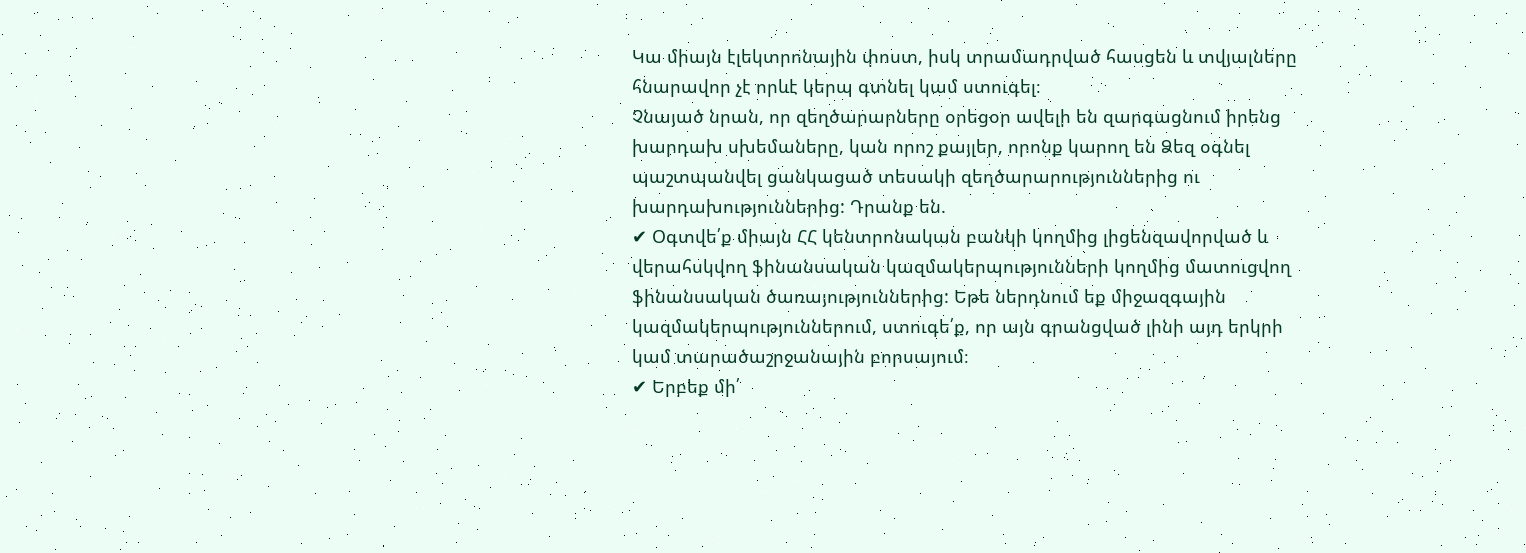Կա միայն էլեկտրոնային փոստ, իսկ տրամադրված հասցեն և տվյալները հնարավոր չէ որևէ կերպ գտնել կամ ստուգել։
Չնայած նրան, որ զեղծարարները օրեցօր ավելի են զարգացնում իրենց խարդախ սխեմաները, կան որոշ քայլեր, որոնք կարող են Ձեզ օգնել պաշտպանվել ցանկացած տեսակի զեղծարարություններից ու խարդախություններից: Դրանք են.
✔ Օգտվե՛ք միայն ՀՀ կենտրոնական բանկի կողմից լիցենզավորված և վերահսկվող ֆինանսական կազմակերպությունների կողմից մատուցվող ֆինանսական ծառայություններից: Եթե ներդնում եք միջազգային կազմակերպություններում, ստուգե՛ք, որ այն գրանցված լինի այդ երկրի կամ տարածաշրջանային բորսայում։
✔ Երբեք մի՛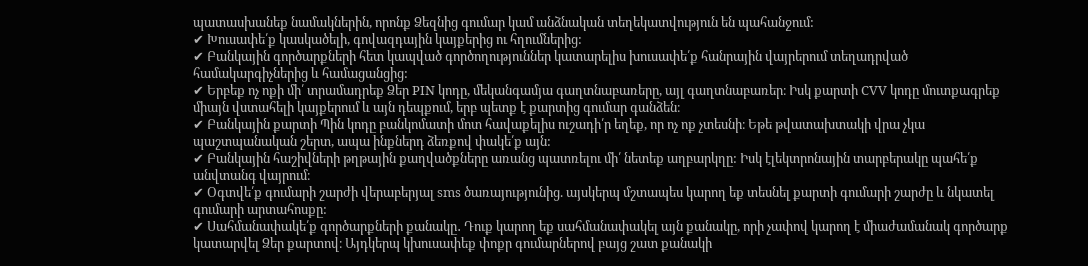պատասխանեք նամակներին, որոնք Ձեզնից գումար կամ անձնական տեղեկատվություն են պահանջում:
✔ Խուսափե՛ք կասկածելի, գովազդային կայքերից ու հղումներից:
✔ Բանկային գործարքների հետ կապված գործողություններ կատարելիս խուսափե՛ք հանրային վայրերում տեղադրված համակարգիչներից և համացանցից:
✔ Երբեք ոչ ոքի մի՛ տրամադրեք Ձեր PIN կոդը, մեկանգամյա գաղտնաբառերը, այլ գաղտնաբառեր։ Իսկ քարտի CVV կոդը մուտքագրեք միայն վստահելի կայքերում և այն դեպքում, երբ պետք է քարտից գումար գանձեն։
✔ Բանկային քարտի Պին կոդը բանկոմատի մոտ հավաքելիս ուշադի՛ր եղեք, որ ոչ ոք չտեսնի։ Եթե թվատախտակի վրա չկա պաշտպանական շերտ, ապա ինքներդ ձեռքով փակե՛ք այն:
✔ Բանկային հաշիվների թղթային քաղվածքները առանց պատռելու մի՛ նետեք աղբարկղը: Իսկ էլեկտրոնային տարբերակը պահե՛ք անվտանգ վայրում։
✔ Օգտվե՛ք գումարի շարժի վերաբերյալ sms ծառայությունից. այսկերպ մշտապես կարող եք տեսնել քարտի գումարի շարժը և նկատել գումարի արտահոսքը:
✔ Սահմանափակե՛ք գործարքների քանակը․ Դուք կարող եք սահմանափակել այն քանակը, որի չափով կարող է միաժամանակ գործարք կատարվել Ձեր քարտով։ Այդկերպ կխուսափեք փոքր գումարներով բայց շատ քանակի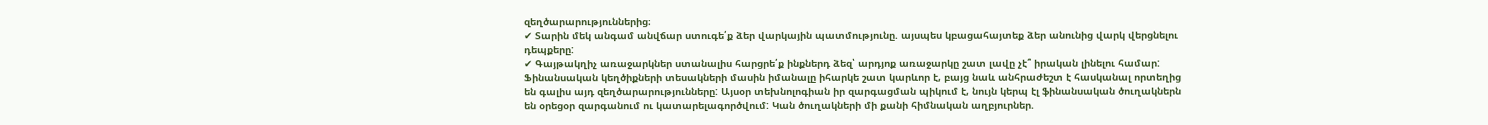զեղծարարություններից։
✔ Տարին մեկ անգամ անվճար ստուգե՛ք ձեր վարկային պատմությունը. այսպես կբացահայտեք ձեր անունից վարկ վերցնելու դեպքերը:
✔ Գայթակղիչ առաջարկներ ստանալիս հարցրե՛ք ինքներդ ձեզ՝ արդյոք առաջարկը շատ լավը չէ՞ իրական լինելու համար:
Ֆինանսական կեղծիքների տեսակների մասին իմանալը իհարկե շատ կարևոր է, բայց նաև անհրաժեշտ է հասկանալ որտեղից են գալիս այդ զեղծարարությունները: Այսօր տեխնոլոգիան իր զարգացման պիկում է, նույն կերպ էլ ֆինանսական ծուղակներն են օրեցօր զարգանում ու կատարելագործվում: Կան ծուղակների մի քանի հիմնական աղբյուրներ.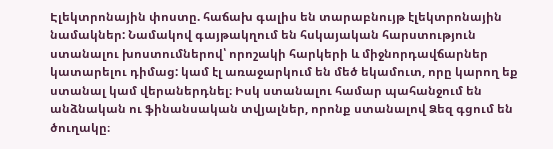Էլեկտրոնային փոստը. հաճախ գալիս են տարաբնույթ էլեկտրոնային նամակներ: Նամակով գայթակղում են հսկայական հարստություն ստանալու խոստումներով՝ որոշակի հարկերի և միջնորդավճարներ կատարելու դիմաց: կամ էլ առաջարկում են մեծ եկամուտ, որը կարող եք ստանալ կամ վերաներդնել։ Իսկ ստանալու համար պահանջում են անձնական ու ֆինանսական տվյալներ, որոնք ստանալով Ձեզ գցում են ծուղակը։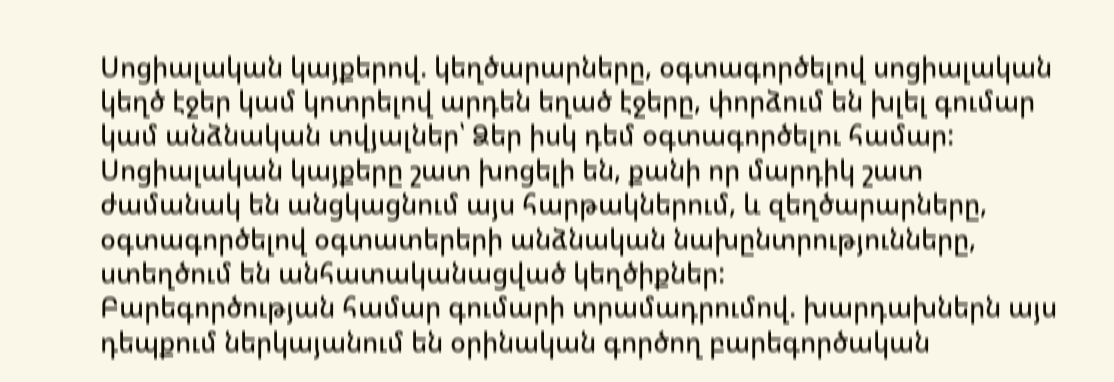Սոցիալական կայքերով. կեղծարարները, օգտագործելով սոցիալական կեղծ էջեր կամ կոտրելով արդեն եղած էջերը, փորձում են խլել գումար կամ անձնական տվյալներ՝ Ձեր իսկ դեմ օգտագործելու համար: Սոցիալական կայքերը շատ խոցելի են, քանի որ մարդիկ շատ ժամանակ են անցկացնում այս հարթակներում, և զեղծարարները, օգտագործելով օգտատերերի անձնական նախընտրությունները, ստեղծում են անհատականացված կեղծիքներ:
Բարեգործության համար գումարի տրամադրումով. խարդախներն այս դեպքում ներկայանում են օրինական գործող բարեգործական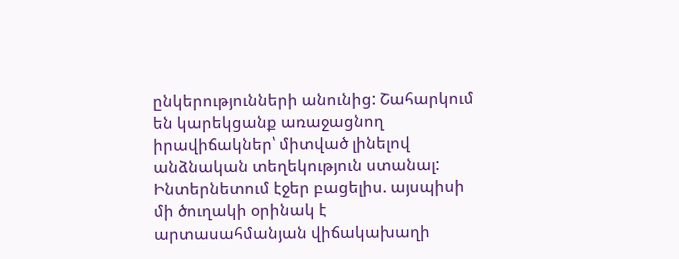ընկերությունների անունից: Շահարկում են կարեկցանք առաջացնող իրավիճակներ՝ միտված լինելով անձնական տեղեկություն ստանալ:
Ինտերնետում էջեր բացելիս. այսպիսի մի ծուղակի օրինակ է արտասահմանյան վիճակախաղի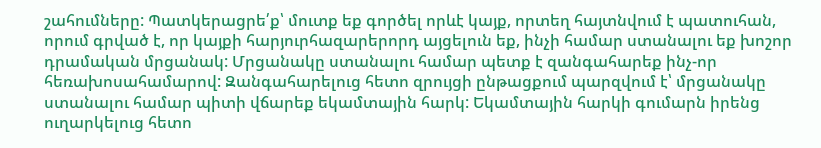շահումները: Պատկերացրե՛ք՝ մուտք եք գործել որևէ կայք, որտեղ հայտնվում է պատուհան, որում գրված է, որ կայքի հարյուրհազարերորդ այցելուն եք, ինչի համար ստանալու եք խոշոր դրամական մրցանակ: Մրցանակը ստանալու համար պետք է զանգահարեք ինչ-որ հեռախոսահամարով: Զանգահարելուց հետո զրույցի ընթացքում պարզվում է՝ մրցանակը ստանալու համար պիտի վճարեք եկամտային հարկ: Եկամտային հարկի գումարն իրենց ուղարկելուց հետո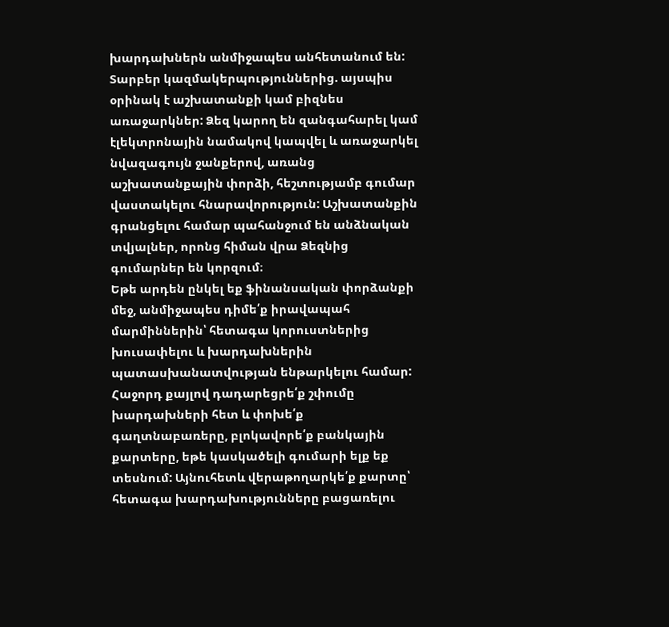խարդախներն անմիջապես անհետանում են:
Տարբեր կազմակերպություններից. այսպիս օրինակ է աշխատանքի կամ բիզնես առաջարկներ: Ձեզ կարող են զանգահարել կամ էլեկտրոնային նամակով կապվել և առաջարկել նվազագույն ջանքերով, առանց աշխատանքային փորձի, հեշտությամբ գումար վաստակելու հնարավորություն: Աշխատանքին գրանցելու համար պահանջում են անձնական տվյալներ, որոնց հիման վրա Ձեզնից գումարներ են կորզում։
Եթե արդեն ընկել եք ֆինանսական փորձանքի մեջ, անմիջապես դիմե՛ք իրավապահ մարմիններին՝ հետագա կորուստներից խուսափելու և խարդախներին պատասխանատվության ենթարկելու համար: Հաջորդ քայլով դադարեցրե՛ք շփումը խարդախների հետ և փոխե՛ք գաղտնաբառերը, բլոկավորե՛ք բանկային քարտերը, եթե կասկածելի գումարի ելք եք տեսնում: Այնուհետև վերաթողարկե՛ք քարտը՝ հետագա խարդախությունները բացառելու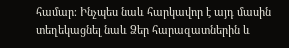համար։ Ինչպես նաև հարկավոր է այդ մասին տեղեկացնել նաև Ձեր հարազատներին և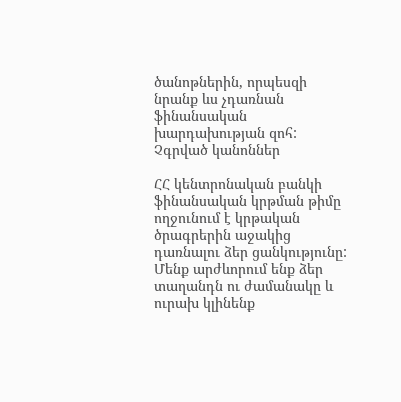ծանոթներին, որպեսզի նրանք ևս չդառնան ֆինանսական խարդախության զոհ:
Չգրված կանոններ

ՀՀ կենտրոնական բանկի ֆինանսական կրթման թիմը ողջունում է կրթական ծրագրերին աջակից դառնալու ձեր ցանկությունը: Մենք արժևորում ենք ձեր տաղանդն ու ժամանակը և ուրախ կլինենք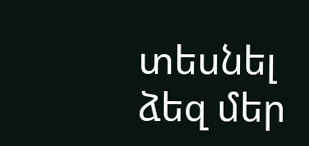տեսնել ձեզ մեր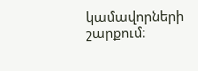կամավորների շարքում։